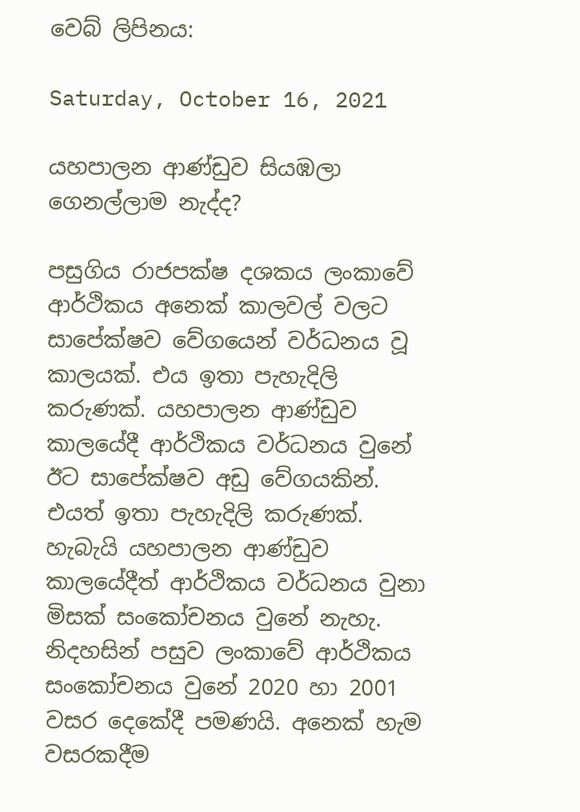වෙබ් ලිපිනය:

Saturday, October 16, 2021

යහපාලන ආණ්ඩුව සියඹලා ගෙනල්ලාම නැද්ද?

පසුගිය රාජපක්ෂ දශකය ලංකාවේ ආර්ථිකය අනෙක් කාලවල් වලට සාපේක්ෂව වේගයෙන් වර්ධනය වූ කාලයක්. එය ඉතා පැහැදිලි කරුණක්. යහපාලන ආණ්ඩුව කාලයේදී ආර්ථිකය වර්ධනය වුනේ ඊට සාපේක්ෂව අඩු වේගයකින්. එයත් ඉතා පැහැදිලි කරුණක්. හැබැයි යහපාලන ආණ්ඩුව කාලයේදීත් ආර්ථිකය වර්ධනය වුනා මිසක් සංකෝචනය වුනේ නැහැ. නිදහසින් පසුව ලංකාවේ ආර්ථිකය සංකෝචනය වුනේ 2020 හා 2001 වසර දෙකේදී පමණයි. අනෙක් හැම වසරකදීම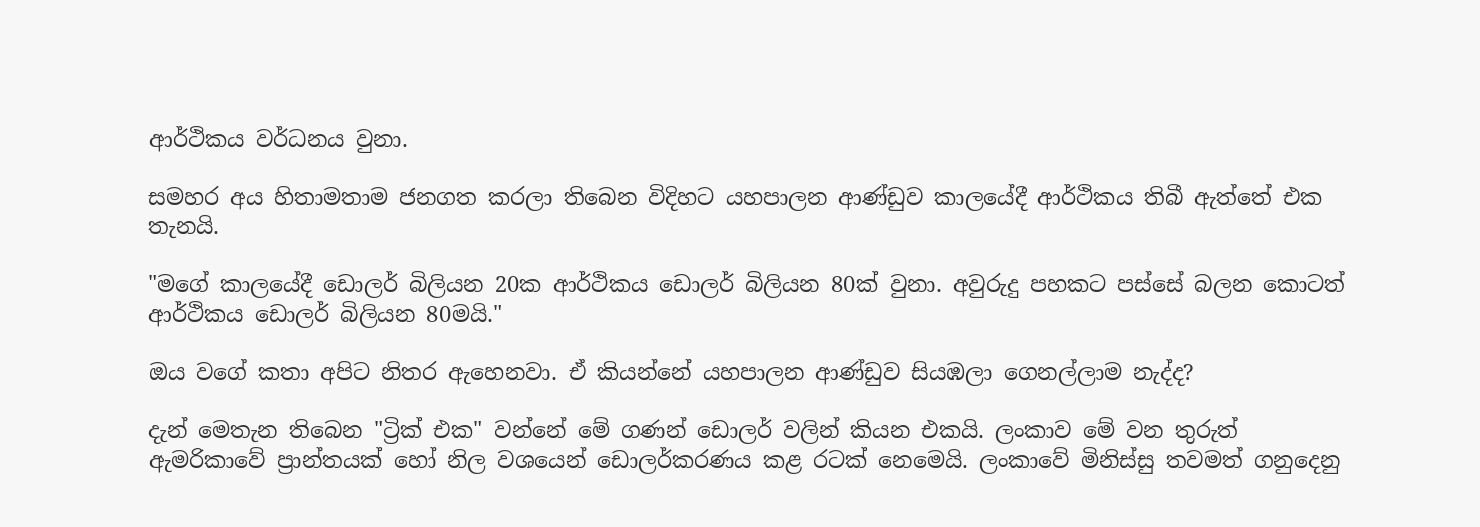ආර්ථිකය වර්ධනය වුනා.

සමහර අය හිතාමතාම ජනගත කරලා තිබෙන විදිහට යහපාලන ආණ්ඩුව කාලයේදී ආර්ථිකය තිබී ඇත්තේ එක තැනයි.

"මගේ කාලයේදී ඩොලර් බිලියන 20ක ආර්ථිකය ඩොලර් බිලියන 80ක් වුනා. අවුරුදු පහකට පස්සේ බලන කොටත් ආර්ථිකය ඩොලර් බිලියන 80මයි."

ඔය වගේ කතා අපිට නිතර ඇහෙනවා. ඒ කියන්නේ යහපාලන ආණ්ඩුව සියඹලා ගෙනල්ලාම නැද්ද?

දැන් මෙතැන තිබෙන "ට්‍රික් එක" වන්නේ මේ ගණන් ඩොලර් වලින් කියන එකයි. ලංකාව මේ වන තුරුත් ඇමරිකාවේ ප්‍රාන්තයක් හෝ නිල වශයෙන් ඩොලර්කරණය කළ රටක් නෙමෙයි. ලංකාවේ මිනිස්සු තවමත් ගනුදෙනු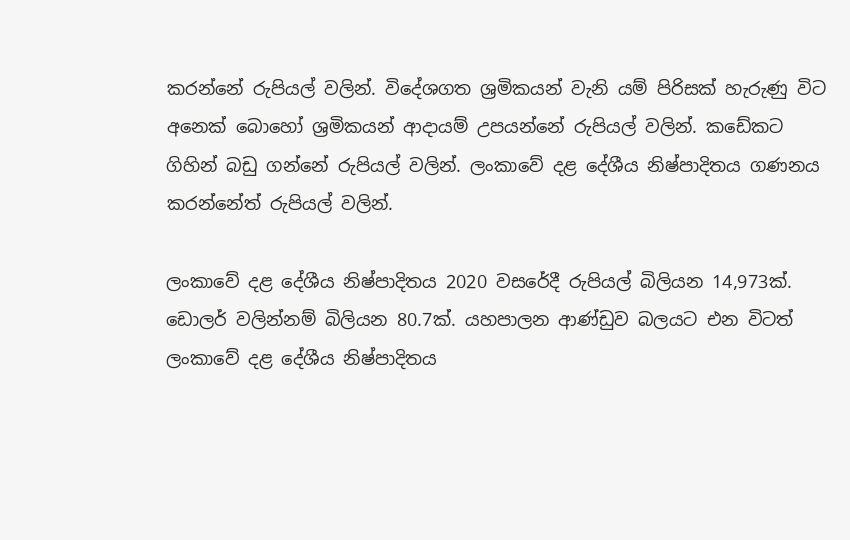කරන්නේ රුපියල් වලින්. විදේශගත ශ්‍රමිකයන් වැනි යම් පිරිසක් හැරුණු විට අනෙක් බොහෝ ශ්‍රමිකයන් ආදායම් උපයන්නේ රුපියල් වලින්. කඩේකට ගිහින් බඩු ගන්නේ රුපියල් වලින්. ලංකාවේ දළ දේශීය නිෂ්පාදිතය ගණනය කරන්නේත් රුපියල් වලින්.

ලංකාවේ දළ දේශීය නිෂ්පාදිතය 2020 වසරේදී රුපියල් බිලියන 14,973ක්. ඩොලර් වලින්නම් බිලියන 80.7ක්. යහපාලන ආණ්ඩුව බලයට එන විටත් ලංකාවේ දළ දේශීය නිෂ්පාදිතය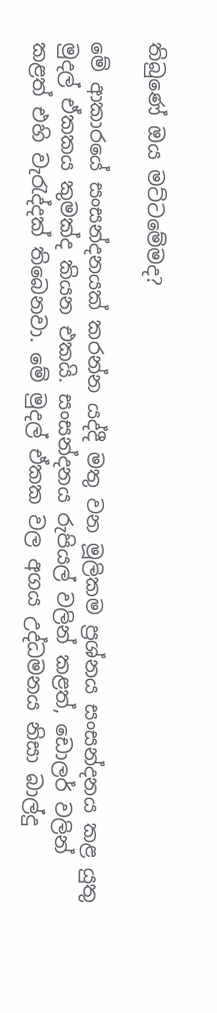තිබුණේ ඔය මට්ටමේමද?

මේ ආකාරයේ සංසන්දනයක් කරන්න යද්දී මතු වන මූලිකම ප්‍රශ්නය සංසන්දනය කළ යුතු මුදල් ඒකකය කුමක්ද කියන එකයි. සංසන්දනය රුපියල් වලින් කළත්, ඩොලර් වලින් කළත් එහි වැරැද්දක් තිබෙනවා. මේ මුදල් ඒකක වල අගය උද්ධමනය නිසා බාල්දු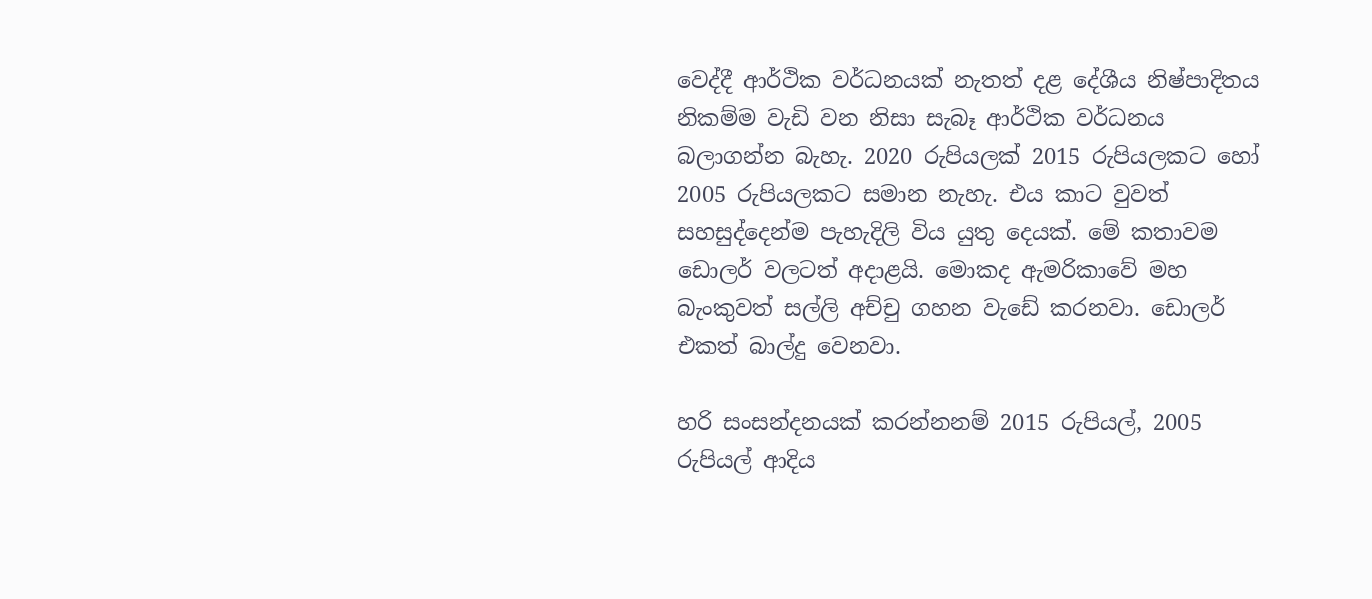වෙද්දී ආර්ථික වර්ධනයක් නැතත් දළ දේශීය නිෂ්පාදිතය නිකම්ම වැඩි වන නිසා සැබෑ ආර්ථික වර්ධනය බලාගන්න බැහැ. 2020 රුපියලක් 2015 රුපියලකට හෝ 2005 රුපියලකට සමාන නැහැ. එය කාට වුවත් සහසුද්දෙන්ම පැහැදිලි විය යුතු දෙයක්. මේ කතාවම ඩොලර් වලටත් අදාළයි. මොකද ඇමරිකාවේ මහ බැංකුවත් සල්ලි අච්චු ගහන වැඩේ කරනවා. ඩොලර් එකත් බාල්දු වෙනවා.

හරි සංසන්දනයක් කරන්නනම් 2015 රුපියල්, 2005 රුපියල් ආදිය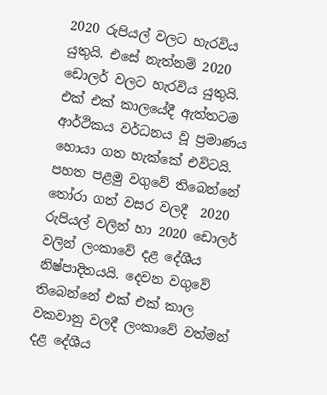2020 රුපියල් වලට හැරවිය යුතුයි. එසේ නැත්නම් 2020 ඩොලර් වලට හැරවිය යුතුයි. එක් එක් කාලයේදී ඇත්තටම ආර්ථිකය වර්ධනය වූ ප්‍රමාණය හොයා ගත හැක්කේ එවිටයි. පහත පළමු වගුවේ තිබෙන්නේ තෝරා ගත් වසර වලදී  2020 රුපියල් වලින් හා 2020 ඩොලර් වලින් ලංකාවේ දළ දේශීය නිෂ්පාදිතයයි. දෙවන වගුවේ තිබෙන්නේ එක් එක් කාල වකවානු වලදී ලංකාවේ වත්මන් දළ දේශීය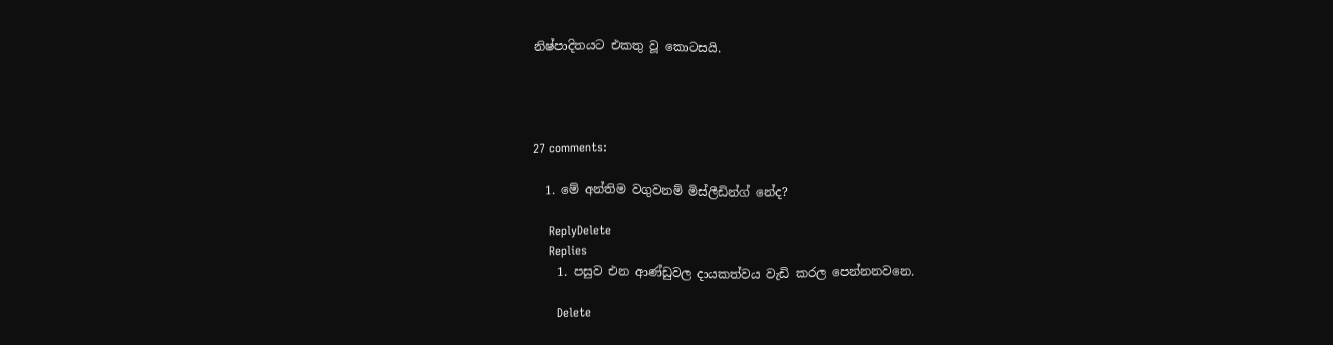නිෂ්පාදිතයට එකතු වූ කොටසයි.




27 comments:

  1. මේ අන්තිම වගුවනම් මිස්ලීඩින්ග් නේද?

    ReplyDelete
    Replies
    1. පසුව එන ආණ්ඩුවල දායකත්වය වැඩි කරල පෙන්නනවනෙ.

      Delete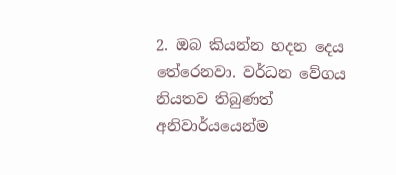2. ඔබ කියන්න හදන දෙය තේරෙනවා. වර්ධන වේගය නියතව තිබුණත් අනිවාර්යයෙන්ම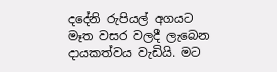දදේනි රුපියල් අගයට මෑත වසර වලදී ලැබෙන දායකත්වය වැඩියි. මට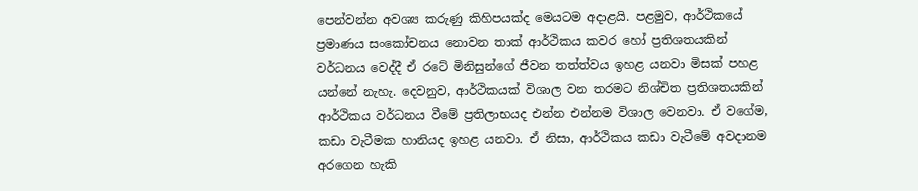පෙන්වන්න අවශ්‍ය කරුණු කිහිපයක්ද මෙයටම අදාළයි. පළමුව, ආර්ථිකයේ ප්‍රමාණය සංකෝචනය නොවන තාක් ආර්ථිකය කවර හෝ ප්‍රතිශතයකින් වර්ධනය වෙද්දී ඒ රටේ මිනිසුන්ගේ ජීවන තත්ත්වය ඉහළ යනවා මිසක් පහළ යන්නේ නැහැ. දෙවනුව, ආර්ථිකයක් විශාල වන තරමට නිශ්චිත ප්‍රතිශතයකින් ආර්ථිකය වර්ධනය වීමේ ප්‍රතිලාභයද එන්න එන්නම විශාල වෙනවා. ඒ වගේම, කඩා වැටීමක හානියද ඉහළ යනවා. ඒ නිසා, ආර්ථිකය කඩා වැටීමේ අවදානම අරගෙන හැකි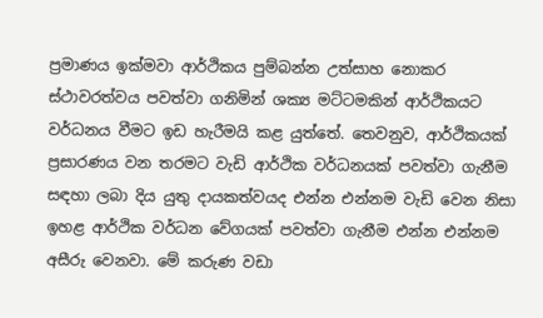ප්‍රමාණය ඉක්මවා ආර්ථිකය පුම්බන්න උත්සාහ නොකර ස්ථාවරත්වය පවත්වා ගනිමින් ශක්‍ය මට්ටමකින් ආර්ථිකයට වර්ධනය වීමට ඉඩ හැරීමයි කළ යුත්තේ. තෙවනුව, ආර්ථිකයක් ප්‍රසාරණය වන තරමට වැඩි ආර්ථික වර්ධනයක් පවත්වා ගැනීම සඳහා ලබා දිය යුතු දායකත්වයද එන්න එන්නම වැඩි වෙන නිසා ඉහළ ආර්ථික වර්ධන වේගයක් පවත්වා ගැනීම එන්න එන්නම අසීරු වෙනවා. මේ කරුණ වඩා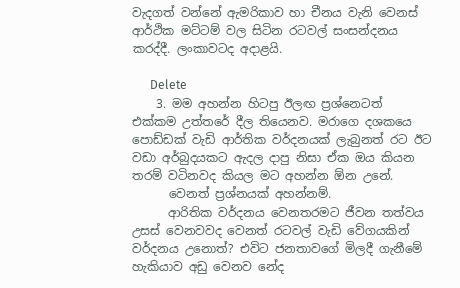වැදගත් වන්නේ ඇමරිකාව හා චීනය වැනි වෙනස් ආර්ථික මට්ටම් වල සිටින රටවල් සංසන්දනය කරද්දී. ලංකාවටද අදාළයි.

      Delete
    3. මම අහන්න හිටපු ඊලඟ ප්‍රශ්නෙටත් එක්කම උත්තරේ දීල තියෙනව. මරාගෙ දශකයෙ පොඩ්ඩක් වැඩි ආර්තික වර්දනයක් ලැබුනත් රට ඊට වඩා අර්බුදයකට ඇදල දාපු නිසා ඒක ඔය කියන තරම් වටිනවද කියල මට අහන්න ඕන උනේ.
      වෙනත් ප්‍රශ්නයක් අහන්නම්.
      ආරිතික වර්දනය වෙනතරමට ජීවන තත්වය උසස් වෙනවවද වෙනත් රටවල් වැඩි වේගයකින් වර්දනය උනොත්? එවිට ජනතාවගේ මිලදී ගැනීමේ හැකියාව අඩු වෙනව නේද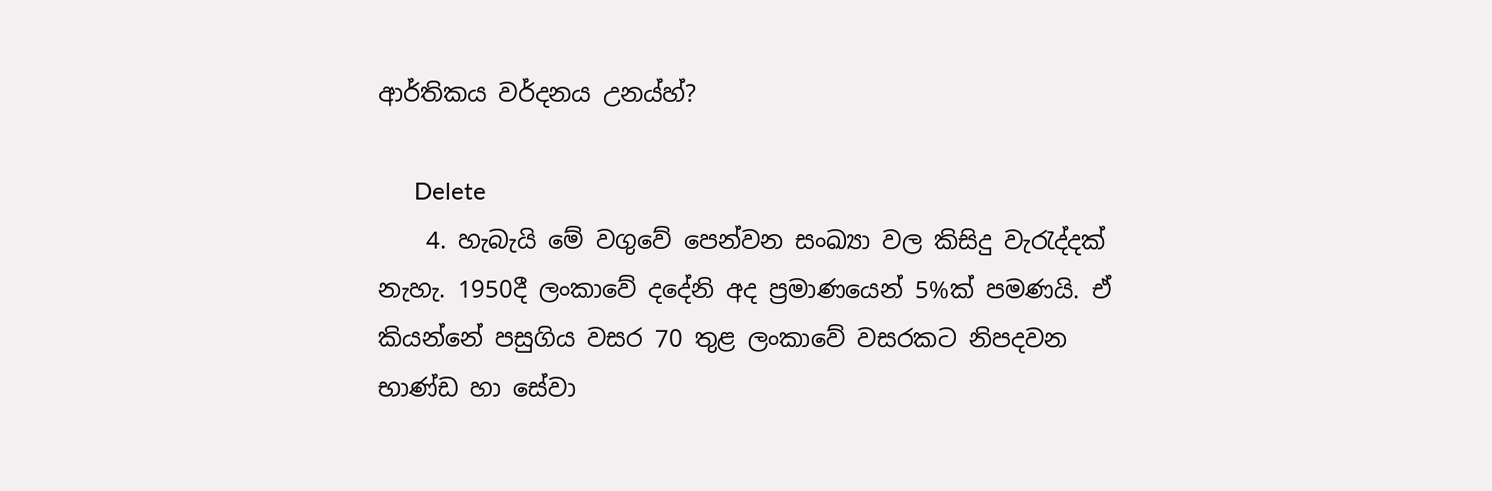ආර්තිකය වර්දනය උනය්හ්?

      Delete
    4. හැබැයි මේ වගුවේ පෙන්වන සංඛ්‍යා වල කිසිදු වැරැද්දක් නැහැ. 1950දී ලංකාවේ දදේනි අද ප්‍රමාණයෙන් 5%ක් පමණයි. ඒ කියන්නේ පසුගිය වසර 70 තුළ ලංකාවේ වසරකට නිපදවන භාණ්ඩ හා සේවා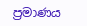ප්‍රමාණය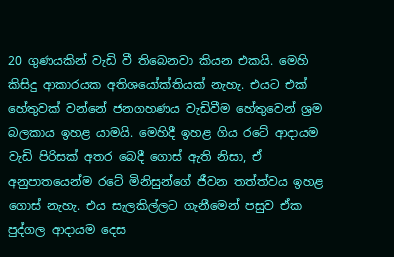20 ගුණයකින් වැඩි වී තිබෙනවා කියන එකයි. මෙහි කිසිදු ආකාරයක අතිශයෝක්තියක් නැහැ. එයට එක් හේතුවක් වන්නේ ජනගහණය වැඩිවීම හේතුවෙන් ශ්‍රම බලකාය ඉහළ යාමයි. මෙහිදී ඉහළ ගිය රටේ ආදායම වැඩි පිරිසක් අතර බෙදී ගොස් ඇති නිසා, ඒ අනුපාතයෙන්ම රටේ මිනිසුන්ගේ ජීවන තත්ත්වය ඉහළ ගොස් නැහැ. එය සැලකිල්ලට ගැනීමෙන් පසුව ඒක පුද්ගල ආදායම දෙස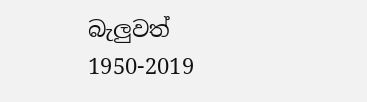බැලුවත් 1950-2019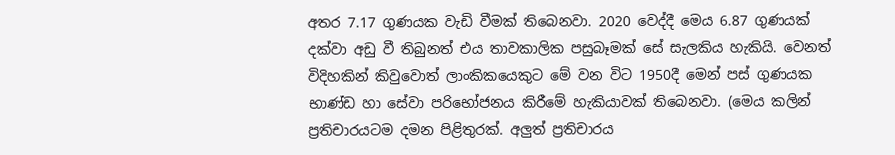අතර 7.17 ගුණයක වැඩි වීමක් තිබෙනවා. 2020 වෙද්දී මෙය 6.87 ගුණයක් දක්වා අඩු වී තිබුනත් එය තාවකාලික පසුබෑමක් සේ සැලකිය හැකියි. වෙනත් විදිහකින් කිවුවොත් ලාංකිකයෙකුට මේ වන විට 1950දී මෙන් පස් ගුණයක භාණ්ඩ හා සේවා පරිභෝජනය කිරීමේ හැකියාවක් තිබෙනවා. (මෙය කලින් ප්‍රතිචාරයටම දමන පිළිතුරක්. අලුත් ප්‍රතිචාරය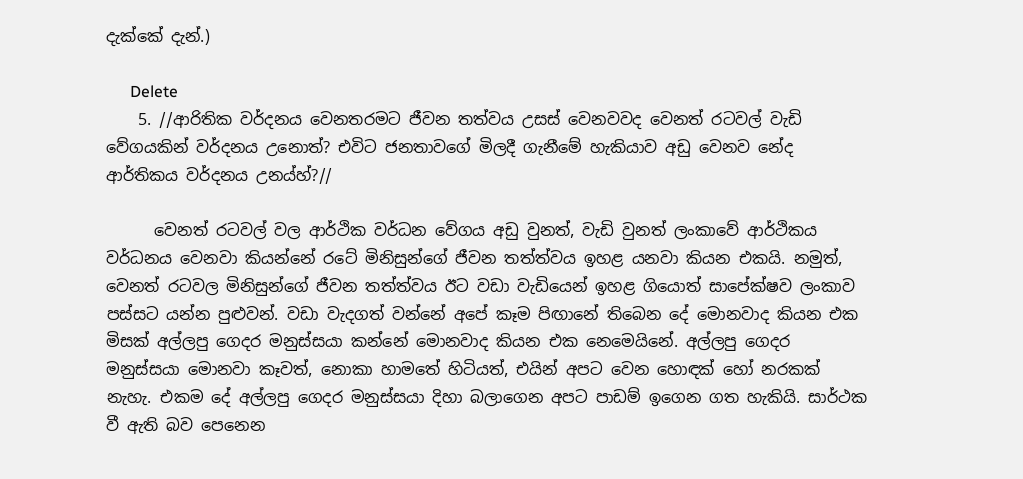දැක්කේ දැන්.)

      Delete
    5. //ආරිතික වර්දනය වෙනතරමට ජීවන තත්වය උසස් වෙනවවද වෙනත් රටවල් වැඩි වේගයකින් වර්දනය උනොත්? එවිට ජනතාවගේ මිලදී ගැනීමේ හැකියාව අඩු වෙනව නේද ආර්තිකය වර්දනය උනය්හ්?//

      වෙනත් රටවල් වල ආර්ථික වර්ධන වේගය අඩු වුනත්, වැඩි වුනත් ලංකාවේ ආර්ථිකය වර්ධනය වෙනවා කියන්නේ රටේ මිනිසුන්ගේ ජීවන තත්ත්වය ඉහළ යනවා කියන එකයි. නමුත්, වෙනත් රටවල මිනිසුන්ගේ ජීවන තත්ත්වය ඊට වඩා වැඩියෙන් ඉහළ ගියොත් සාපේක්ෂව ලංකාව පස්සට යන්න පුළුවන්. වඩා වැදගත් වන්නේ අපේ කෑම පිඟානේ තිබෙන දේ මොනවාද කියන එක මිසක් අල්ලපු ගෙදර මනුස්සයා කන්නේ මොනවාද කියන එක නෙමෙයිනේ. අල්ලපු ගෙදර මනුස්සයා මොනවා කෑවත්, නොකා හාමතේ හිටියත්, එයින් අපට වෙන හොඳක් හෝ නරකක් නැහැ. එකම දේ අල්ලපු ගෙදර මනුස්සයා දිහා බලාගෙන අපට පාඩම් ඉගෙන ගත හැකියි. සාර්ථක වී ඇති බව පෙනෙන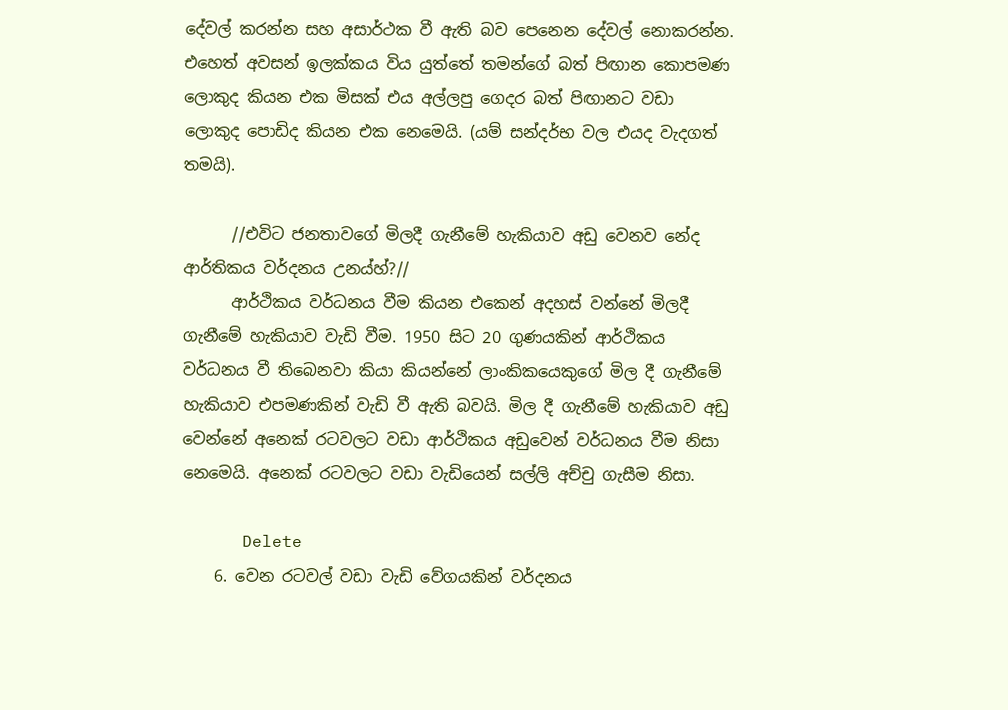දේවල් කරන්න සහ අසාර්ථක වී ඇති බව පෙනෙන දේවල් නොකරන්න. එහෙත් අවසන් ඉලක්කය විය යුත්තේ තමන්ගේ බත් පිඟාන කොපමණ ලොකුද කියන එක මිසක් එය අල්ලපු ගෙදර බත් පිඟානට වඩා ලොකුද පොඩිද කියන එක නෙමෙයි. (යම් සන්දර්භ වල එයද වැදගත් තමයි).

      //එවිට ජනතාවගේ මිලදී ගැනීමේ හැකියාව අඩු වෙනව නේද ආර්තිකය වර්දනය උනය්හ්?//
      ආර්ථිකය වර්ධනය වීම කියන එකෙන් අදහස් වන්නේ මිලදී ගැනීමේ හැකියාව වැඩි වීම. 1950 සිට 20 ගුණයකින් ආර්ථිකය වර්ධනය වී තිබෙනවා කියා කියන්නේ ලාංකිකයෙකුගේ මිල දී ගැනීමේ හැකියාව එපමණකින් වැඩි වී ඇති බවයි. මිල දී ගැනීමේ හැකියාව අඩු වෙන්නේ අනෙක් රටවලට වඩා ආර්ථිකය අඩුවෙන් වර්ධනය වීම නිසා නෙමෙයි. අනෙක් රටවලට වඩා වැඩියෙන් සල්ලි අච්චු ගැසීම නිසා.

      Delete
    6. වෙන රටවල් වඩා වැඩි වේගයකින් වර්දනය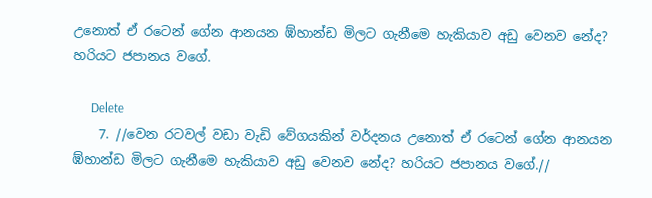උනොත් ඒ රටෙන් ගේන ආනයන ඹ්හාන්ඩ මිලට ගැනීමෙ හැකියාව අඩු වෙනව නේද? හරියට ජපානය වගේ.

      Delete
    7. //වෙන රටවල් වඩා වැඩි වේගයකින් වර්දනය උනොත් ඒ රටෙන් ගේන ආනයන ඹ්හාන්ඩ මිලට ගැනීමෙ හැකියාව අඩු වෙනව නේද? හරියට ජපානය වගේ.//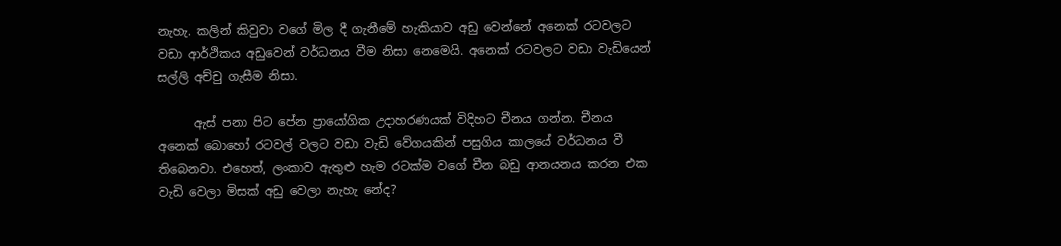නැහැ. කලින් කිවුවා වගේ මිල දී ගැනීමේ හැකියාව අඩු වෙන්නේ අනෙක් රටවලට වඩා ආර්ථිකය අඩුවෙන් වර්ධනය වීම නිසා නෙමෙයි. අනෙක් රටවලට වඩා වැඩියෙන් සල්ලි අච්චු ගැසීම නිසා.

      ඇස් පනා පිට පේන ප්‍රායෝගික උදාහරණයක් විදිහට චීනය ගන්න. චීනය අනෙක් බොහෝ රටවල් වලට වඩා වැඩි වේගයකින් පසුගිය කාලයේ වර්ධනය වී තිබෙනවා. එහෙත්, ලංකාව ඇතුළු හැම රටක්ම වගේ චීන බඩු ආනයනය කරන එක වැඩි වෙලා මිසක් අඩු වෙලා නැහැ නේද?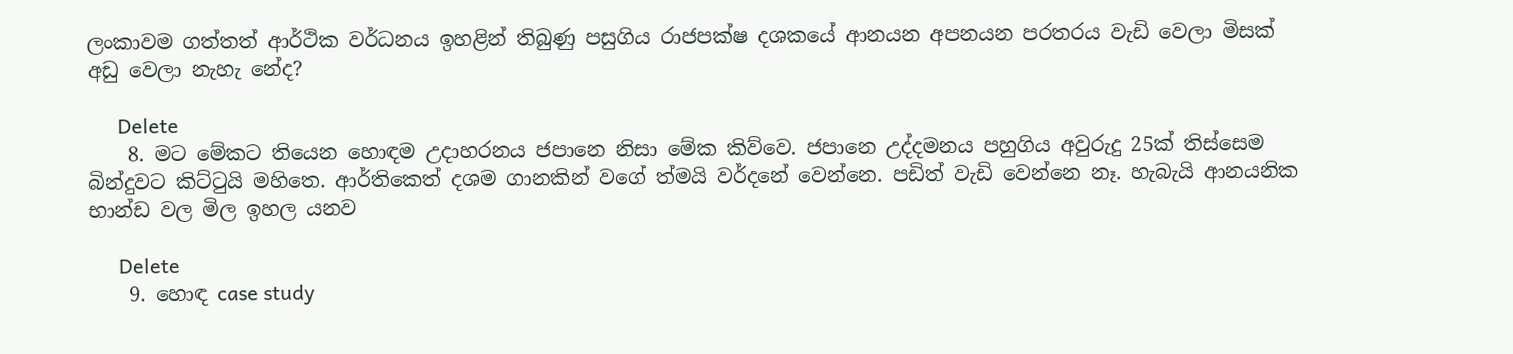ලංකාවම ගත්තත් ආර්ථික වර්ධනය ඉහළින් තිබුණු පසුගිය රාජපක්ෂ දශකයේ ආනයන අපනයන පරතරය වැඩි වෙලා මිසක් අඩු වෙලා නැහැ නේද?

      Delete
    8. මට මේකට තියෙන හොඳම උදාහරනය ජපානෙ නිසා මේක කිව්වෙ. ජපානෙ උද්දමනය පහුගිය අවුරුදු 25ක් තිස්සෙම බින්දුවට කිට්ටුයි මහිතෙ. ආර්තිකෙත් දශම ගානකින් වගේ ත්මයි වර්දනේ වෙන්නෙ. පඩිත් වැඩි වෙන්නෙ නෑ. හැබැයි ආනයනික භාන්ඩ වල මිල ඉහල යනව

      Delete
    9. හොඳ case study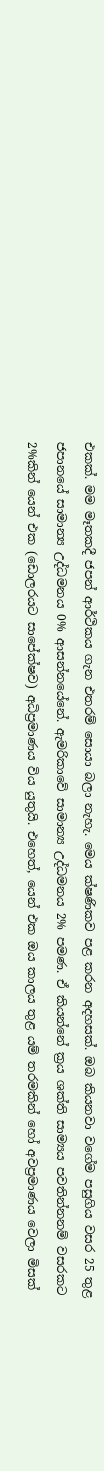එකක්. මම මෑතකදී ජපන් ආර්ථිකය ගැන එතරම් සොයා බලා නැහැ. මෙය ක්ෂණිකව පළ කරන අදහසක්. ඔබ කියනවා වගේම පසුගිය වසර 25 තුළ ජපානයේ සාමාන්‍ය උද්ධමනය 0% ආසන්නයේනේ. ඇමරිකාවේ සාමාන්‍ය උද්ධමනය 2% පමණ. ඒ කියන්නේ ක්‍රය ශක්ති සාම්‍යය පවතින්නනම් වසරකට 2%කින් යෙන් එක (ඩොලරයට සාපේක්ෂව) අධිප්‍රමාණය විය යුතුයි. එහෙත්, යෙන් එක ඔය කාලය තුළ යම් තරමකින් හෝ අවප්‍රමාණය වෙලා මිසක්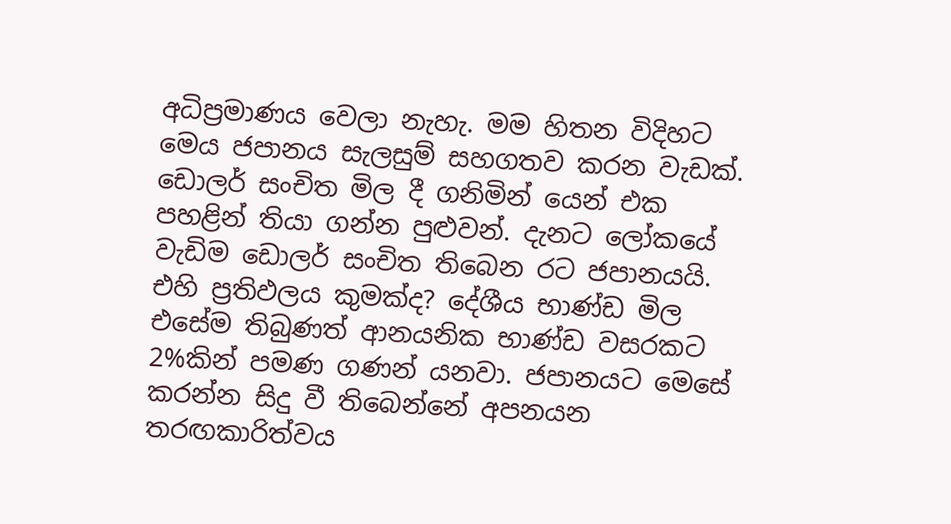අධිප්‍රමාණය වෙලා නැහැ. මම හිතන විදිහට මෙය ජපානය සැලසුම් සහගතව කරන වැඩක්. ඩොලර් සංචිත මිල දී ගනිමින් යෙන් එක පහළින් තියා ගන්න පුළුවන්. දැනට ලෝකයේ වැඩිම ඩොලර් සංචිත තිබෙන රට ජපානයයි. එහි ප්‍රතිඵලය කුමක්ද? දේශීය භාණ්ඩ මිල එසේම තිබුණත් ආනයනික භාණ්ඩ වසරකට 2%කින් පමණ ගණන් යනවා. ජපානයට මෙසේ කරන්න සිදු වී තිබෙන්නේ අපනයන තරඟකාරිත්වය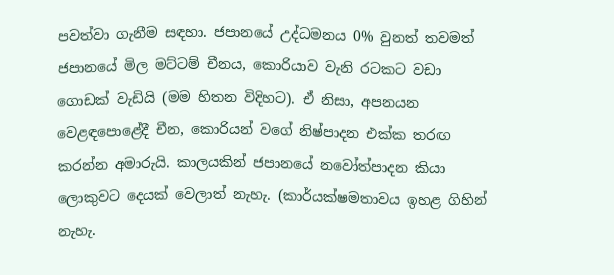පවත්වා ගැනීම සඳහා. ජපානයේ උද්ධමනය 0% වුනත් තවමත් ජපානයේ මිල මට්ටම් චීනය, කොරියාව වැනි රටකට වඩා ගොඩක් වැඩියි (මම හිතන විදිහට). ඒ නිසා, අපනයන වෙළඳපොළේදී චීන, කොරියන් වගේ නිෂ්පාදන එක්ක තරඟ කරන්න අමාරුයි. කාලයකින් ජපානයේ නවෝත්පාදන කියා ලොකුවට දෙයක් වෙලාත් නැහැ. (කාර්යක්ෂමතාවය ඉහළ ගිහින් නැහැ.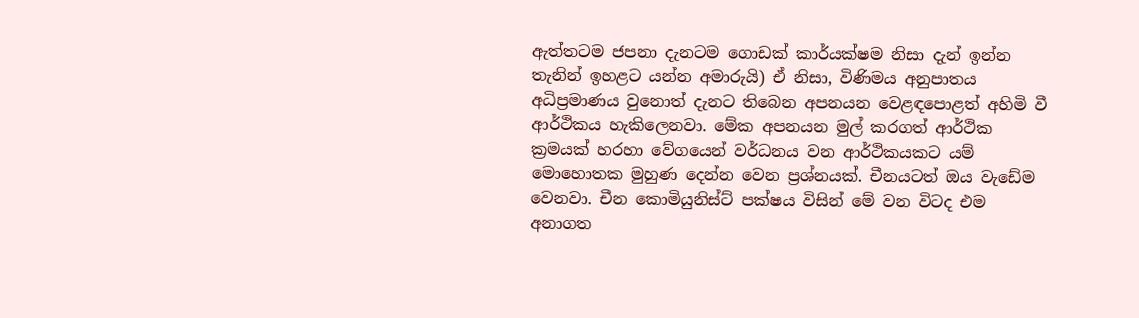ඇත්තටම ජපනා දැනටම ගොඩක් කාර්යක්ෂම නිසා දැන් ඉන්න තැනින් ඉහළට යන්න අමාරුයි) ඒ නිසා, විණිමය අනුපාතය අධිප්‍රමාණය වුනොත් දැනට තිබෙන අපනයන වෙළඳපොළත් අහිමි වී ආර්ථිකය හැකිලෙනවා. මේක අපනයන මුල් කරගත් ආර්ථික ක්‍රමයක් හරහා වේගයෙන් වර්ධනය වන ආර්ථිකයකට යම් මොහොතක මුහුණ දෙන්න වෙන ප්‍රශ්නයක්. චීනයටත් ඔය වැඩේම වෙනවා. චීන කොමියුනිස්ට් පක්ෂය විසින් මේ වන විටද එම අනාගත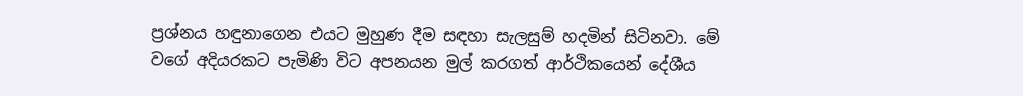ප්‍රශ්නය හඳුනාගෙන එයට මුහුණ දීම සඳහා සැලසුම් හදමින් සිටිනවා. මේ වගේ අදියරකට පැමිණි විට අපනයන මුල් කරගත් ආර්ථිකයෙන් දේශීය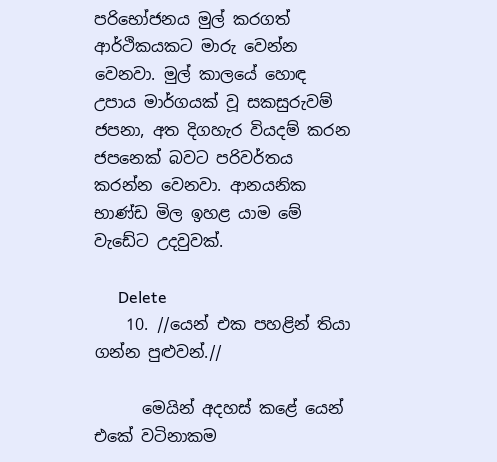පරිභෝජනය මුල් කරගත් ආර්ථිකයකට මාරු වෙන්න වෙනවා. මුල් කාලයේ හොඳ උපාය මාර්ගයක් වූ සකසුරුවම් ජපනා, අත දිගහැර වියදම් කරන ජපනෙක් බවට පරිවර්තය කරන්න වෙනවා. ආනයනික භාණ්ඩ මිල ඉහළ යාම මේ වැඩේට උදවුවක්.

      Delete
    10. //යෙන් එක පහළින් තියා ගන්න පුළුවන්.//

      මෙයින් අදහස් කළේ යෙන් එකේ වටිනාකම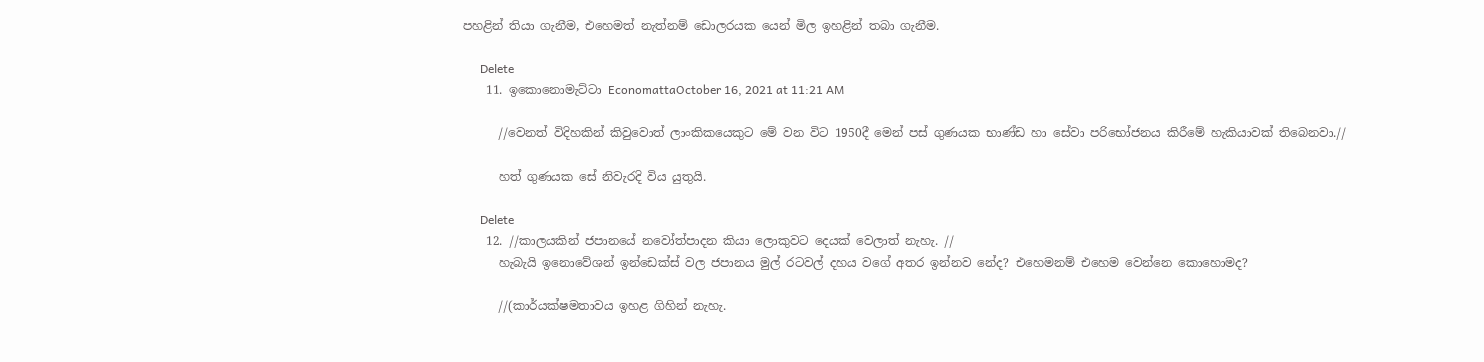පහළින් තියා ගැනීම, එහෙමත් නැත්නම් ඩොලරයක යෙන් මිල ඉහළින් තබා ගැනීම.

      Delete
    11. ඉකොනොමැට්ටා EconomattaOctober 16, 2021 at 11:21 AM

      //වෙනත් විදිහකින් කිවුවොත් ලාංකිකයෙකුට මේ වන විට 1950දී මෙන් පස් ගුණයක භාණ්ඩ හා සේවා පරිභෝජනය කිරීමේ හැකියාවක් තිබෙනවා.//

      හත් ගුණයක සේ නිවැරදි විය යුතුයි.

      Delete
    12. //කාලයකින් ජපානයේ නවෝත්පාදන කියා ලොකුවට දෙයක් වෙලාත් නැහැ. //
      හැබැයි ඉනොවේශන් ඉන්ඩෙක්ස් වල ජපානය මුල් රටවල් දහය වගේ අතර ඉන්නව නේද? එහෙමනම් එහෙම වෙන්නෙ කොහොමද?

      //(කාර්යක්ෂමතාවය ඉහළ ගිහින් නැහැ.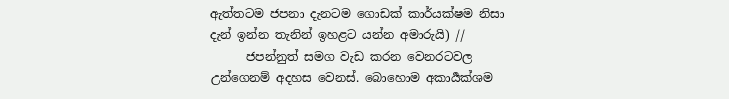ඇත්තටම ජපනා දැනටම ගොඩක් කාර්යක්ෂම නිසා දැන් ඉන්න තැනින් ඉහළට යන්න අමාරුයි) //
      ජපන්නුත් සමග වැඩ කරන වෙනරටවල උන්ගෙනම් අදහස වෙනස්. බොහොම අකාර්‍යක්ශම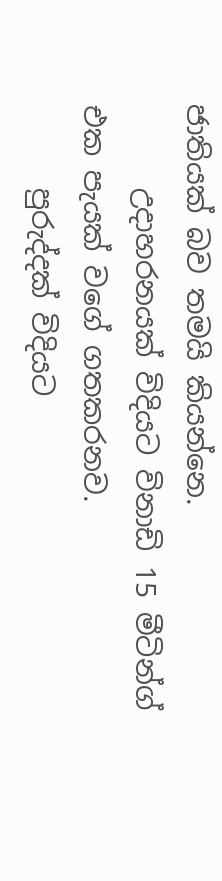ජාතියක් බව තමයි කියන්නෙ.
      උදාහරනයක් විදියට විනාඩි 15 මීටින්ග් එක පැයක් වගේ ගතකරනව.
      පුරුද්දක් විදියට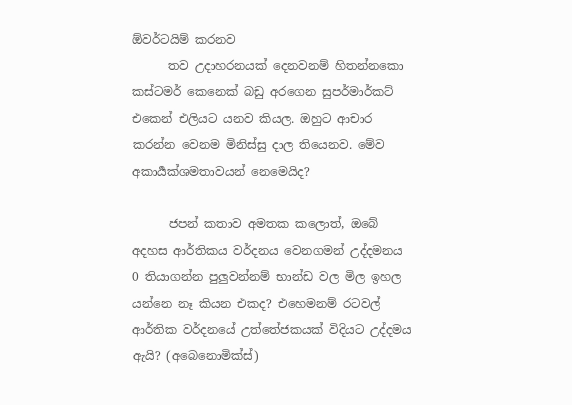ඕවර්ටයිම් කරනව
      තව උදාහරනයක් දෙනවනම් හිතන්නකො කස්ටමර් කෙනෙක් බඩු අරගෙන සුපර්මාර්කට් එකෙන් එලියට යනව කියල. ඔහුට ආචාර කරන්න වෙනම මිනිස්සු දාල තියෙනව. මේව අකාර්‍යක්ශමතාවයන් නෙමෙයිද?

      ජපන් කතාව අමතක කලොත්, ඔබේ අදහස ආර්තිකය වර්දනය වෙනගමන් උද්දමනය 0 තියාගන්න පුලුවන්නම් භාන්ඩ වල මිල ඉහල යන්නෙ නෑ කියන එකද? එහෙමනම් රටවල් ආර්තික වර්දනයේ උත්තේජකයක් විදියට උද්දමය ඇයි? (අබෙනොමික්ස්)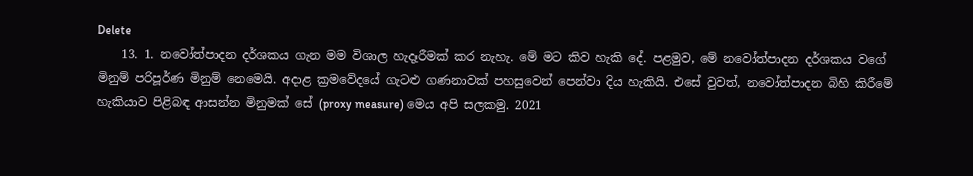Delete
    13. 1. නවෝත්පාදන දර්ශකය ගැන මම විශාල හැදෑරීමක් කර නැහැ. මේ මට කිව හැකි දේ. පළමුව, මේ නවෝත්පාදන දර්ශකය වගේ මිනුම් පරිපූර්ණ මිනුම් නෙමෙයි. අදාළ ක්‍රමවේදයේ ගැටළු ගණනාවක් පහසුවෙන් පෙන්වා දිය හැකියි. එසේ වුවත්, නවෝත්පාදන බිහි කිරීමේ හැකියාව පිළිබඳ ආසන්න මිනුමක් සේ (proxy measure) මෙය අපි සලකමු. 2021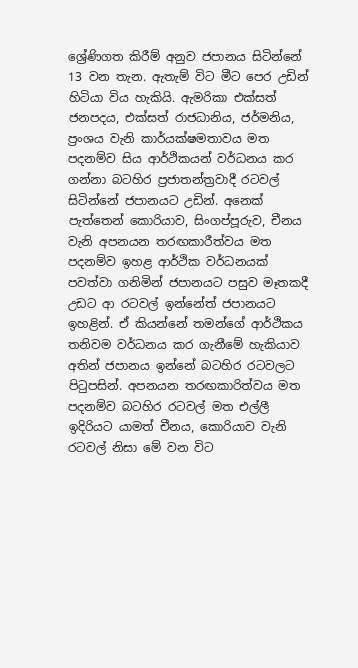ශ්‍රේණිගත කිරීම් අනුව ජපානය සිටින්නේ 13 වන තැන. ඇතැම් විට මීට පෙර උඩින් හිටියා විය හැකියි. ඇමරිකා එක්සත් ජනපදය, එක්සත් රාජධානිය, ජර්මනිය, ප්‍රංශය වැනි කාර්යක්ෂමතාවය මත පදනම්ව සිය ආර්ථිකයන් වර්ධනය කර ගන්නා බටහිර ප්‍රජාතන්ත්‍රවාදී රටවල් සිටින්නේ ජපානයට උඩින්. අනෙක් පැත්තෙන් කොරියාව, සිංගප්පූරුව, චීනය වැනි අපනයන තරඟකාරීත්වය මත පදනම්ව ඉහළ ආර්ථික වර්ධනයක් පවත්වා ගනිමින් ජපානයට පසුව මෑතකදී උඩට ආ රටවල් ඉන්නේත් ජපානයට ඉහළින්. ඒ කියන්නේ තමන්ගේ ආර්ථිකය තනිවම වර්ධනය කර ගැනීමේ හැකියාව අතින් ජපානය ඉන්නේ බටහිර රටවලට පිටුපසින්. අපනයන තරඟකාරිත්වය මත පදනම්ව බටහිර රටවල් මත එල්ලී ඉදිරියට යාමත් චීනය, කොරියාව වැනි රටවල් නිසා මේ වන විට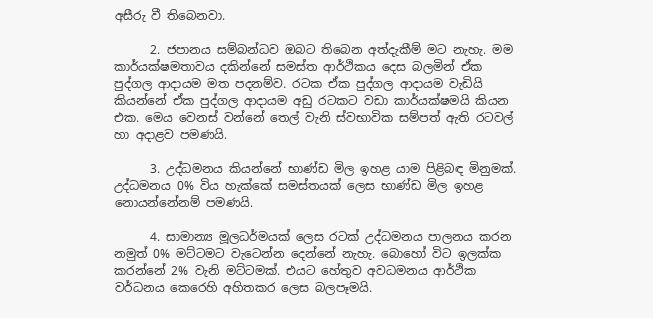අසීරු වී තිබෙනවා.

      2. ජපානය සම්බන්ධව ඔබට තිබෙන අත්දැකීම් මට නැහැ. මම කාර්යක්ෂමතාවය දකින්නේ සමස්ත ආර්ථිකය දෙස බලමින් ඒක පුද්ගල ආදායම මත පදනම්ව. රටක ඒක පුද්ගල ආදායම වැඩියි කියන්නේ ඒක පුද්ගල ආදායම අඩු රටකට වඩා කාර්යක්ෂමයි කියන එක. මෙය වෙනස් වන්නේ තෙල් වැනි ස්වභාවික සම්පත් ඇති රටවල් හා අදාළව පමණයි.

      3. උද්ධමනය කියන්නේ භාණ්ඩ මිල ඉහළ යාම පිළිබඳ මිනුමක්. උද්ධමනය 0% විය හැක්කේ සමස්තයක් ලෙස භාණ්ඩ මිල ඉහළ නොයන්නේනම් පමණයි.

      4. සාමාන්‍ය මූලධර්මයක් ලෙස රටක් උද්ධමනය පාලනය කරන නමුත් 0% මට්ටමට වැටෙන්න දෙන්නේ නැහැ. බොහෝ විට ඉලක්ක කරන්නේ 2% වැනි මට්ටමක්. එයට හේතුව අවධමනය ආර්ථික වර්ධනය කෙරෙහි අහිතකර ලෙස බලපෑමයි.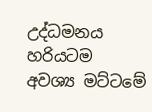උද්ධමනය හරියටම අවශ්‍ය මට්ටමේ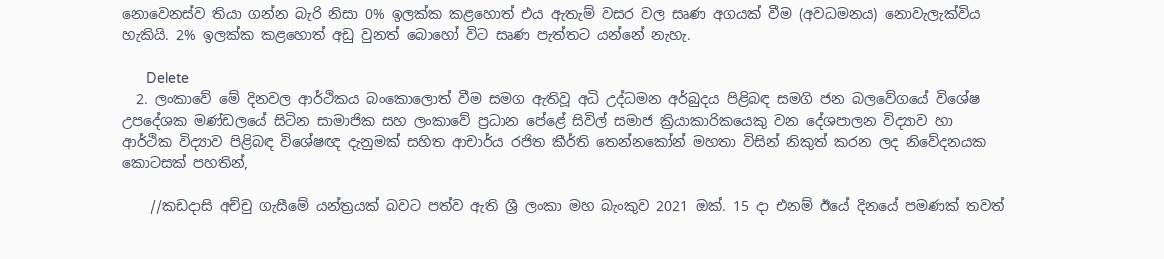නොවෙනස්ව තියා ගන්න බැරි නිසා 0% ඉලක්ක කළහොත් එය ඇතැම් වසර වල සෘණ අගයක් වීම (අවධමනය) නොවැලැක්විය හැකියි. 2% ඉලක්ක කළහොත් අඩු වුනත් බොහෝ විට සෘණ පැත්තට යන්නේ නැහැ.

      Delete
  2. ලංකාවේ මේ දිනවල ආර්ථිකය බංකොලොත් වීම සමග ඇතිවූ අධි උද්ධමන අර්බුදය පිළිබඳ සමගි ජන බලවේගයේ විශේෂ උපදේශක මණ්ඩලයේ සිටින සාමාජික සහ ලංකාවේ ප්‍රධාන පේළේ සිවිල් සමාජ ක්‍රියාකාරිකයෙකු වන දේශපාලන විද්‍යාව හා ආර්ථික විද්‍යාව පිළිබඳ විශේෂඥ දැනුමක් සහිත ආචාර්ය රජිත කීර්ති තෙන්නකෝන් මහතා විසින් නිකුත් කරන ලද නිවේදනයක කොටසක් පහතින්,

    //කඩදාසි අච්චු ගැසීමේ යන්ත්‍රයක් බවට පත්ව ඇති ශ්‍රී ලංකා මහ බැංකුව 2021 ඔක්. 15 දා එනම් ඊයේ දිනයේ පමණක් තවත්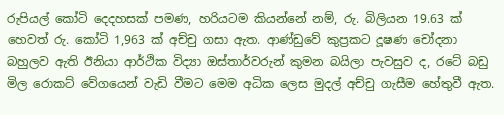රුපියල් කෝටි දෙදහසක් පමණ, හරියටම කියන්නේ නම්, රු. බිලියන 19.63 ක් හෙවත් රු. කෝටි 1,963 ක් අච්චු ගසා ඇත. ආණ්ඩුවේ කුප්‍රකට දූෂණ චෝදනා බහුලව ඇති ඊනියා ආර්ථික විද්‍යා ඔස්තාර්වරුන් කුමන බයිලා පැවසුව ද, රටේ බඩු මිල රොකට් වේගයෙන් වැඩි වීමට මෙම අධික ලෙස මුදල් අච්චු ගැසීම හේතුවී ඇත.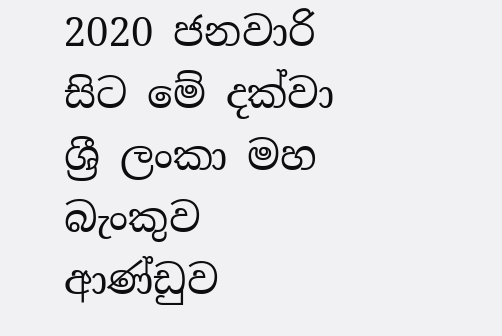2020 ජනවාරි සිට මේ දක්වා ශ්‍රී ලංකා මහ බැංකුව ආණ්ඩුව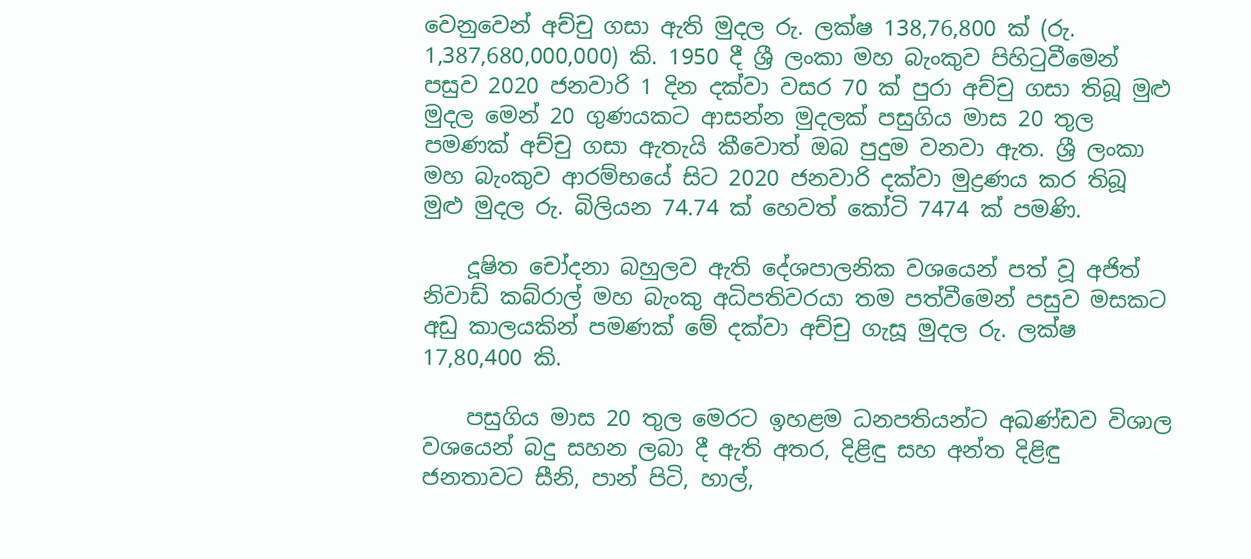වෙනුවෙන් අච්චු ගසා ඇති මුදල රු. ලක්ෂ 138,76,800 ක් (රු. 1,387,680,000,000) කි. 1950 දී ශ්‍රී ලංකා මහ බැංකුව පිහිටුවීමෙන් පසුව 2020 ජනවාරි 1 දින දක්වා වසර 70 ක් පුරා අච්චු ගසා තිබූ මුළු මුදල මෙන් 20 ගුණයකට ආසන්න මුදලක් පසුගිය මාස 20 තුල පමණක් අච්චු ගසා ඇතැයි කීවොත් ඔබ පුදුම වනවා ඇත. ශ්‍රී ලංකා මහ බැංකුව ආරම්භයේ සිට 2020 ජනවාරි දක්වා මුද්‍රණය කර තිබූ මුළු මුදල රු. බිලියන 74.74 ක් හෙවත් කෝටි 7474 ක් පමණි.

    දූෂිත චෝදනා බහුලව ඇති දේශපාලනික වශයෙන් පත් වූ අජිත් නිවාඩ් කබ්රාල් මහ බැංකු අධිපතිවරයා තම පත්වීමෙන් පසුව මසකට අඩු කාලයකින් පමණක් මේ දක්වා අච්චු ගැසූ මුදල රු. ලක්ෂ 17,80,400 කි.

    පසුගිය මාස 20 තුල මෙරට ඉහළම ධනපතියන්ට අඛණ්ඩව විශාල වශයෙන් බදු සහන ලබා දී ඇති අතර, දිළිඳු සහ අන්ත දිළිඳු ජනතාවට සීනි, පාන් පිටි, හාල්,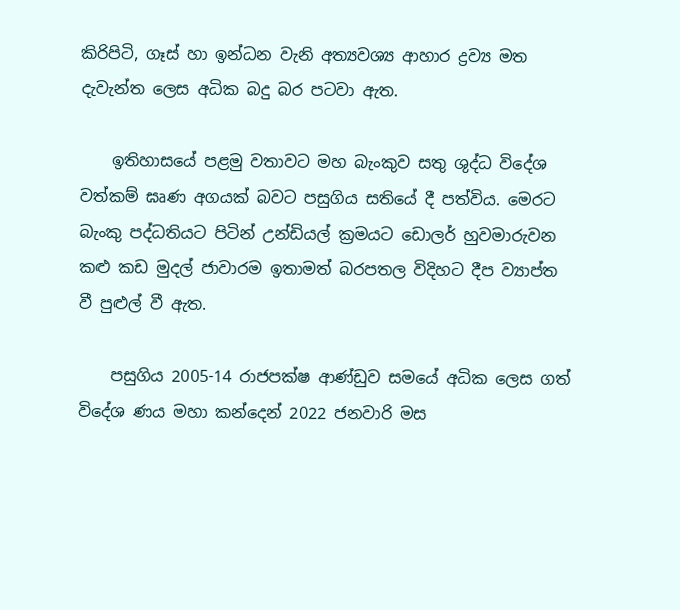කිරිපිටි, ගෑස් හා ඉන්ධන වැනි අත්‍යවශ්‍ය ආහාර ද්‍රව්‍ය මත දැවැන්ත ලෙස අධික බදු බර පටවා ඇත.

    ඉතිහාසයේ පළමු වතාවට මහ බැංකුව සතු ශුද්ධ විදේශ වත්කම් ඝෘණ අගයක් බවට පසුගිය සතියේ දී පත්විය. මෙරට බැංකු පද්ධතියට පිටින් උන්ඩියල් ක්‍රමයට ඩොලර් හුවමාරුවන කළු කඩ මුදල් ජාවාරම ඉතාමත් බරපතල විදිහට දීප ව්‍යාප්ත වී පුළුල් වී ඇත.

    පසුගිය 2005-14 රාජපක්ෂ ආණ්ඩුව සමයේ අධික ලෙස ගත් විදේශ ණය මහා කන්දෙන් 2022 ජනවාරි මස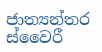ජාත්‍යන්තර ස්වෛරී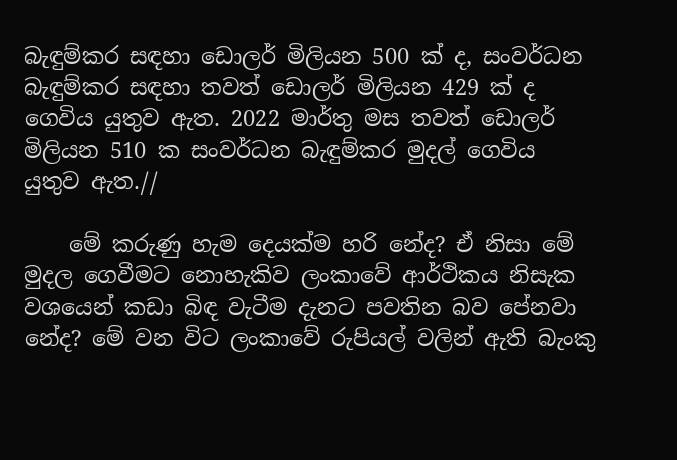බැඳුම්කර සඳහා ඩොලර් මිලියන 500 ක් ද, සංවර්ධන බැඳුම්කර සඳහා තවත් ඩොලර් මිලියන 429 ක් ද ගෙවිය යුතුව ඇත. 2022 මාර්තු මස තවත් ඩොලර් මිලියන 510 ක සංවර්ධන බැඳුම්කර මුදල් ගෙවිය යුතුව ඇත.//

    මේ කරුණු හැම දෙයක්ම හරි නේද? ඒ නිසා මේ මුදල ගෙවීමට නොහැකිව ලංකාවේ ආර්ථිකය නිසැක වශයෙන් කඩා බිඳ වැටීම දැනට පවතින බව පේනවා නේද? මේ වන විට ලංකාවේ රුපියල් වලින් ඇති බැංකු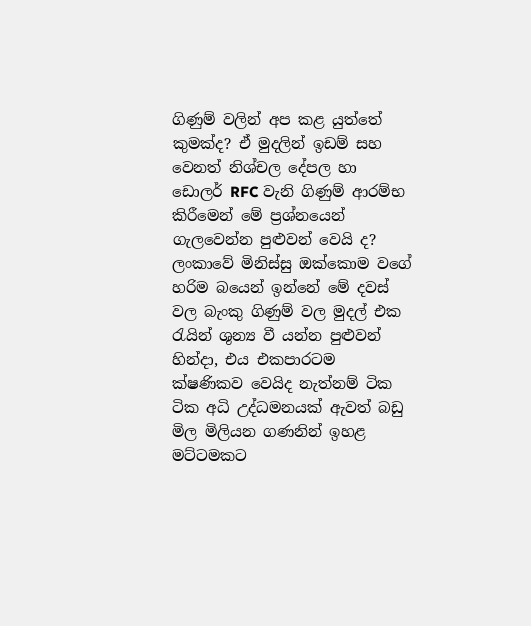ගිණුම් වලින් අප කළ යුත්තේ කුමක්ද? ඒ මුදලින් ඉඩම් සහ වෙනත් නිශ්චල දේපල හා ඩොලර් RFC වැනි ගිණුම් ආරම්භ කිරීමෙන් මේ ප්‍රශ්නයෙන් ගැලවෙන්න පුළුවන් වෙයි ද? ලංකාවේ මිනිස්සු ඔක්කොම වගේ හරිම බයෙන් ඉන්නේ මේ දවස් වල බැංකු ගිණුම් වල මුදල් එක රැයින් ශුන්‍ය වී යන්න පුළුවන් හින්දා, එය එකපාරටම ක්ෂණිකව වෙයිද නැත්නම් ටික ටික අධි උද්ධමනයක් ඇවත් බඩු මිල මිලියන ගණනින් ඉහළ මට්ටමකට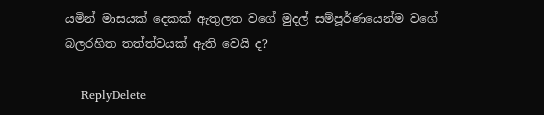යමින් මාසයක් දෙකක් ඇතුලත වගේ මුදල් සම්පූර්ණයෙන්ම වගේ බලරහිත තත්ත්වයක් ඇති වෙයි ද?

    ReplyDelete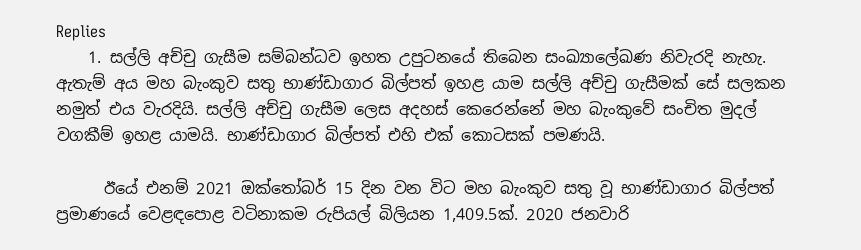Replies
    1. සල්ලි අච්චු ගැසීම සම්බන්ධව ඉහත උපුටනයේ තිබෙන සංඛ්‍යාලේඛණ නිවැරදි නැහැ. ඇතැම් අය මහ බැංකුව සතු භාණ්ඩාගාර බිල්පත් ඉහළ යාම සල්ලි අච්චු ගැසීමක් සේ සලකන නමුත් එය වැරදියි. සල්ලි අච්චු ගැසීම ලෙස අදහස් කෙරෙන්නේ මහ බැංකුවේ සංචිත මුදල් වගකීම් ඉහළ යාමයි. භාණ්ඩාගාර බිල්පත් එහි එක් කොටසක් පමණයි.

      ඊයේ එනම් 2021 ඔක්තෝබර් 15 දින වන විට මහ බැංකුව සතු වූ භාණ්ඩාගාර බිල්පත් ප්‍රමාණයේ වෙළඳපොළ වටිනාකම රුපියල් බිලියන 1,409.5ක්. 2020 ජනවාරි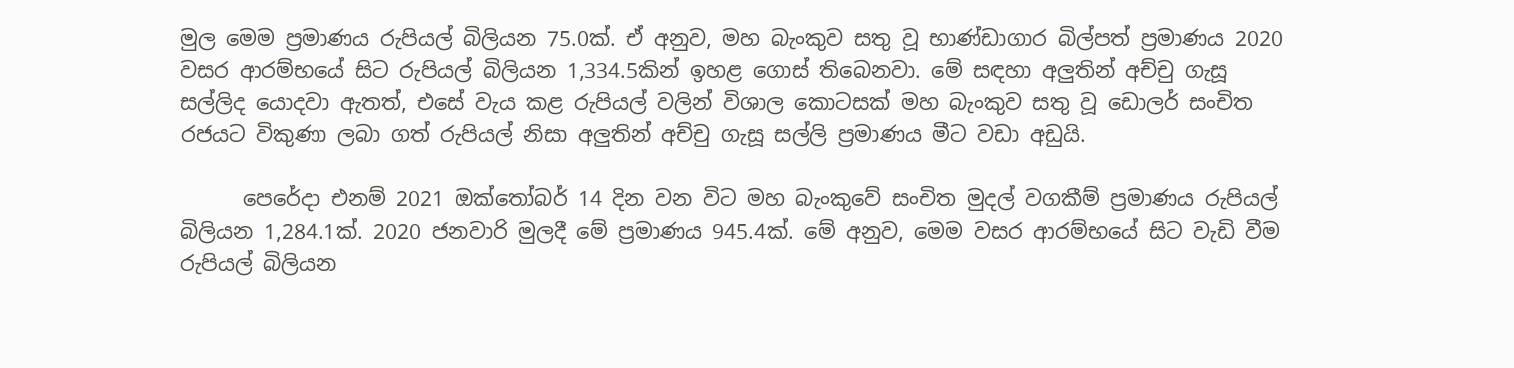මුල මෙම ප්‍රමාණය රුපියල් බිලියන 75.0ක්. ඒ අනුව, මහ බැංකුව සතු වූ භාණ්ඩාගාර බිල්පත් ප්‍රමාණය 2020 වසර ආරම්භයේ සිට රුපියල් බිලියන 1,334.5කින් ඉහළ ගොස් තිබෙනවා. මේ සඳහා අලුතින් අච්චු ගැසූ සල්ලිද යොදවා ඇතත්, එසේ වැය කළ රුපියල් වලින් විශාල කොටසක් මහ බැංකුව සතු වූ ඩොලර් සංචිත රජයට විකුණා ලබා ගත් රුපියල් නිසා අලුතින් අච්චු ගැසූ සල්ලි ප්‍රමාණය මීට වඩා අඩුයි.

      පෙරේදා එනම් 2021 ඔක්තෝබර් 14 දින වන විට මහ බැංකුවේ සංචිත මුදල් වගකීම් ප්‍රමාණය රුපියල් බිලියන 1,284.1ක්. 2020 ජනවාරි මුලදී මේ ප්‍රමාණය 945.4ක්. මේ අනුව, මෙම වසර ආරම්භයේ සිට වැඩි වීම රුපියල් බිලියන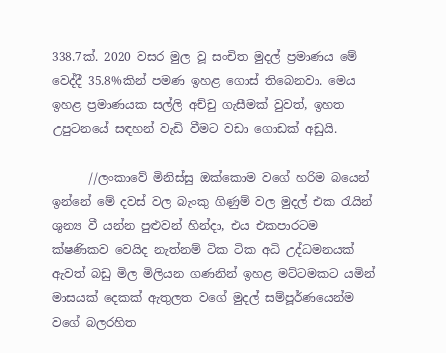338.7ක්. 2020 වසර මුල වූ සංචිත මුදල් ප්‍රමාණය මේ වෙද්දී 35.8%කින් පමණ ඉහළ ගොස් තිබෙනවා. මෙය ඉහළ ප්‍රමාණයක සල්ලි අච්චු ගැසීමක් වුවත්, ඉහත උපුටනයේ සඳහන් වැඩි වීමට වඩා ගොඩක් අඩුයි.

      //ලංකාවේ මිනිස්සු ඔක්කොම වගේ හරිම බයෙන් ඉන්නේ මේ දවස් වල බැංකු ගිණුම් වල මුදල් එක රැයින් ශුන්‍ය වී යන්න පුළුවන් හින්දා, එය එකපාරටම ක්ෂණිකව වෙයිද නැත්නම් ටික ටික අධි උද්ධමනයක් ඇවත් බඩු මිල මිලියන ගණනින් ඉහළ මට්ටමකට යමින් මාසයක් දෙකක් ඇතුලත වගේ මුදල් සම්පූර්ණයෙන්ම වගේ බලරහිත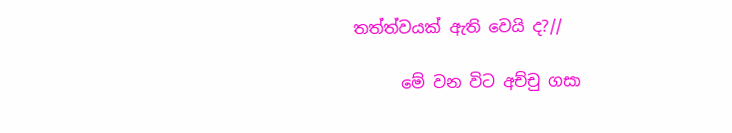තත්ත්වයක් ඇති වෙයි ද?//

      මේ වන විට අච්චු ගසා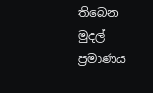තිබෙන මුදල් ප්‍රමාණය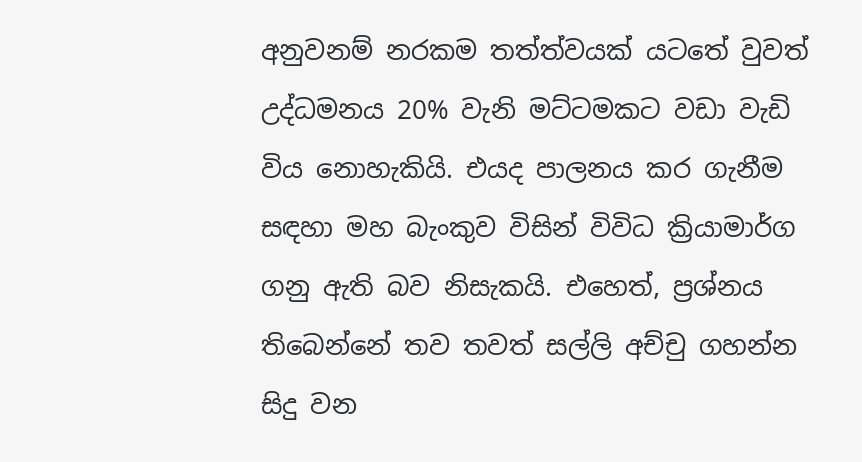අනුවනම් නරකම තත්ත්වයක් යටතේ වුවත් උද්ධමනය 20% වැනි මට්ටමකට වඩා වැඩි විය නොහැකියි. එයද පාලනය කර ගැනීම සඳහා මහ බැංකුව විසින් විවිධ ක්‍රියාමාර්ග ගනු ඇති බව නිසැකයි. එහෙත්, ප්‍රශ්නය තිබෙන්නේ තව තවත් සල්ලි අච්චු ගහන්න සිදු වන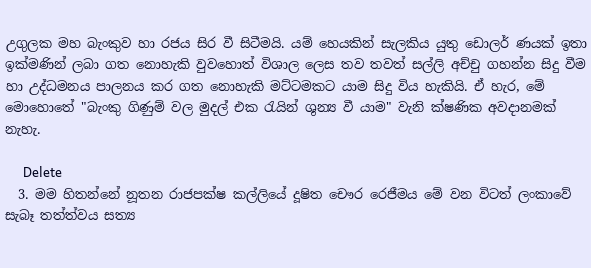උගුලක මහ බැංකුව හා රජය සිර වී සිටීමයි. යම් හෙයකින් සැලකිය යුතු ඩොලර් ණයක් ඉතා ඉක්මණින් ලබා ගත නොහැකි වුවහොත් විශාල ලෙස තව තවත් සල්ලි අච්චු ගහන්න සිදු වීම හා උද්ධමනය පාලනය කර ගත නොහැකි මට්ටමකට යාම සිදු විය හැකියි. ඒ හැර, මේ මොහොතේ "බැංකු ගිණුම් වල මුදල් එක රැයින් ශුන්‍ය වී යාම" වැනි ක්ෂණික අවදානමක් නැහැ.

      Delete
  3. මම හිතන්නේ නූතන රාජපක්ෂ කල්ලියේ දූෂිත චෞර රෙජීමය මේ වන විටත් ලංකාවේ සැබෑ තත්ත්වය සත්‍ය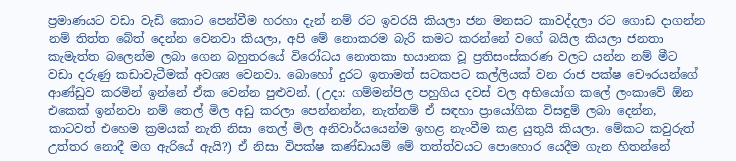ප්‍රමාණයට වඩා වැඩි කොට පෙන්වීම හරහා දැන් නම් රට ඉවරයි කියලා ජන මනසට කාවද්දලා රට ගොඩ දාගන්න නම් තිත්ත බේත් දෙන්න වෙනවා කියලා, අපි මේ නොකරම බැරි කමට කරන්නේ වගේ බයිල කියලා ජනතා කැමැත්ත බලෙන්ම ලබා ගෙන බහුතරයේ විරෝධය නොතකා භයානක වූ ප්‍රතිසංස්කරණ වලට යන්න නම් මීට වඩා දරුණු කඩාවැටීමක් අවශ්‍ය වෙනවා. බොහෝ දුරට ඉතාමත් සටකපට කල්ලියක් වන රාජ පක්ෂ චෞරයන්ගේ ආණ්ඩුව කරමින් ඉන්නේ ඒක වෙන්න පුළුවන්. (උදා: ගම්මන්පිල පහුගිය දවස් වල අභියෝග කලේ ලංකාවේ ඕන එකෙක් ඉන්නවා නම් තෙල් මිල අඩු කරලා පෙන්නන්න, නැත්නම් ඒ සඳහා ප්‍රායෝගික විසඳුම් ලබා දෙන්න, කාටවත් එහෙම ක්‍රමයක් නැති නිසා තෙල් මිල අනිවාර්යයෙන්ම ඉහළ නැංවීම කළ යුතුයි කියලා. මේකට කවුරුත් උත්තර නොදී මග ඇරියේ ඇයි?) ඒ නිසා විපක්ෂ කණ්ඩායම් මේ තත්ත්වයට පොහොර යෙදීම ගැන හිතන්නේ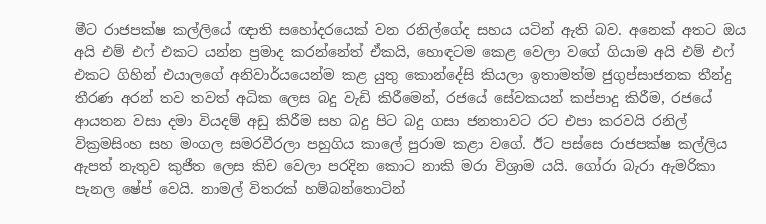මීට රාජපක්ෂ කල්ලියේ ඥාති සහෝදරයෙක් වන රනිල්ගේද සහය යටින් ඇති බව. අනෙක් අතට ඔය අයි එම් එෆ් එකට යන්න ප්‍රමාද කරන්නේත් ඒකයි, හොඳටම කෙළ වෙලා වගේ ගියාම අයි එම් එෆ් එකට ගිහින් එයාලගේ අනිවාර්යයෙන්ම කළ යුතු කොන්දේසි කියලා ඉතාමත්ම ජුගුප්සාජනක තීන්දු තීරණ අරන් තව තවත් අධික ලෙස බදු වැඩි කිරීමෙන්, රජයේ සේවකයන් කප්පාදු කිරීම, රජයේ ආයතන වසා දමා වියදම් අඩු කිරීම සහ බදු පිට බදු ගසා ජනතාවට රට එපා කරවයි රනිල් වික්‍රමසිංහ සහ මංගල සමරවීරලා පහුගිය කාලේ පුරාම කළා වගේ. ඊට පස්සෙ රාජපක්ෂ කල්ලිය ඇපත් නැතුව කුජීත ලෙස කිච වෙලා පරදින කොට නාකි මරා විශ්‍රාම යයි. ගෝරා බැරා ඇමරිකා පැනල ෂේප් වෙයි. නාමල් විතරක් හම්බන්තොටින්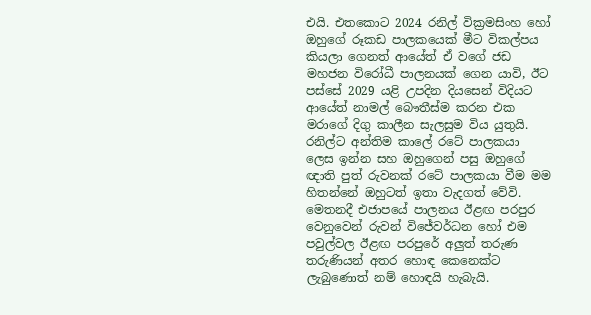එයි. එතකොට 2024 රනිල් වික්‍රමසිංහ හෝ ඔහුගේ රූකඩ පාලකයෙක් මීට විකල්පය කියලා ගෙනත් ආයේත් ඒ වගේ ජඩ මහජන විරෝධී පාලනයක් ගෙන යාවි, ඊට පස්සේ 2029 යළි උපදින දියසෙන් විදියට ආයේත් නාමල් බෞතීස්ම කරන එක මරාගේ දිගු කාලීන සැලසුම විය යුතුයි. රනිල්ට අන්තිම කාලේ රටේ පාලකයා ලෙස ඉන්න සහ ඔහුගෙන් පසු ඔහුගේ ඥාති පුත් රුවනක් රටේ පාලකයා වීම මම හිතන්නේ ඔහුටත් ඉතා වැදගත් වේවි. මෙතනදී එජාපයේ පාලනය ඊළඟ පරපුර වෙනුවෙන් රුවන් විජේවර්ධන හෝ එම පවුල්වල ඊළඟ පරපුරේ අලුත් තරුණ තරුණියන් අතර හොඳ කෙනෙක්ට ලැබුණොත් නම් හොඳයි හැබැයි.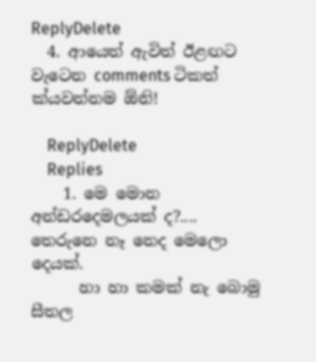ReplyDelete
  4. ආයෙත් ඇවිත් ඊළඟට වැටෙන comments ටිකත් ක්යවන්නම ඕනි!

    ReplyDelete
    Replies
    1. මෙ මොන අන්ඩරදෙමලයක් ද?.... තෙරුනෙ නෑ නෙද මෙලො දෙයක්.
      හා හා කමක් නැ බොමු සීතල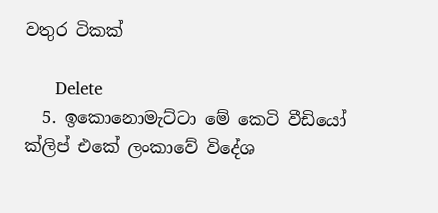වතුර ටිකක්

      Delete
  5. ඉකොනොමැට්ටා මේ කෙටි වීඩියෝ ක්ලිප් එකේ ලංකාවේ විදේශ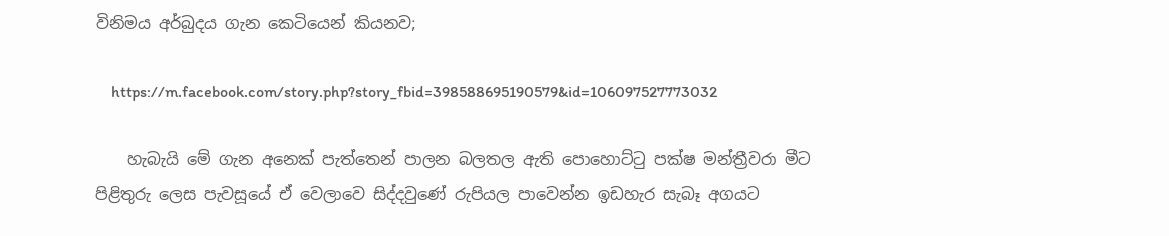විනිමය අර්බුදය ගැන කෙටියෙන් කියනව;

    https://m.facebook.com/story.php?story_fbid=398588695190579&id=106097527773032

    හැබැයි මේ ගැන අනෙක් පැත්තෙන් පාලන බලතල ඇති පොහොට්ටු පක්ෂ මන්ත්‍රීවරා මීට පිළිතුරු ලෙස පැවසූයේ ඒ වෙලාවෙ සිද්දවුණේ රුපියල පාවෙන්න ඉඩහැර සැබෑ අගයට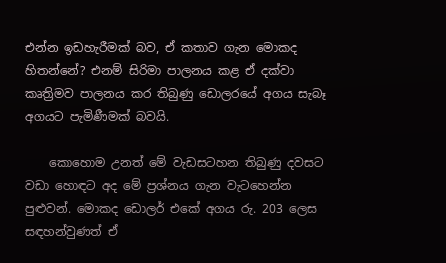එන්න ඉඩහැරීමක් බව, ඒ කතාව ගැන මොකද හිතන්නේ? එනම් සිරිමා පාලනය කළ ඒ දක්වා කෘත්‍රිමව පාලනය කර තිබුණු ඩොලරයේ අගය සැබෑ අගයට පැමිණීමක් බවයි.

    කොහොම උනත් මේ වැඩසටහන තිබුණු දවසට වඩා හොඳට අද මේ ප්‍රශ්නය ගැන වැටහෙන්න පුළුවන්. මොකද ඩොලර් එකේ අගය රු. 203 ලෙස සඳහන්වුණත් ඒ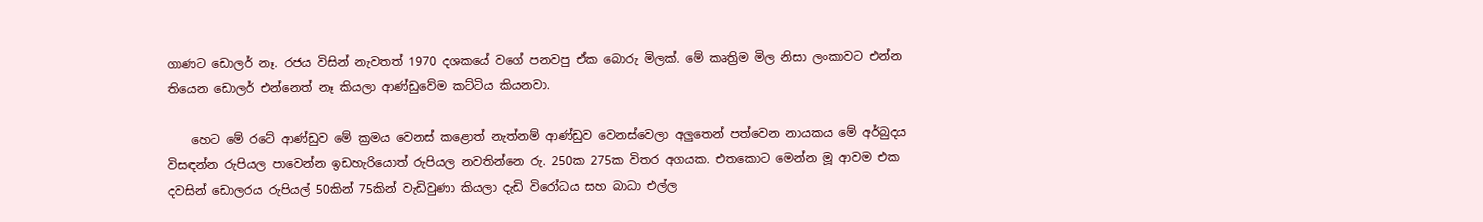ගාණට ඩොලර් නෑ. රජය විසින් නැවතත් 1970 දශකයේ වගේ පනවපු ඒක බොරු මිලක්. මේ කෘත්‍රිම මිල නිසා ලංකාවට එන්න තියෙන ඩොලර් එන්නෙත් නෑ කියලා ආණ්ඩුවේම කට්ටිය කියනවා.

    හෙට මේ රටේ ආණ්ඩුව මේ ක්‍රමය වෙනස් කළොත් නැත්නම් ආණ්ඩුව වෙනස්වෙලා අලුතෙන් පත්වෙන නායකය මේ අර්බුදය විසඳන්න රුපියල පාවෙන්න ඉඩහැරියොත් රුපියල නවතින්නෙ රු. 250ක 275ක විතර අගයක. එතකොට මෙන්න මූ ආවම එක දවසින් ඩොලරය රුපියල් 50කින් 75කින් වැඩිවුණා කියලා දැඩි විරෝධය සහ බාධා එල්ල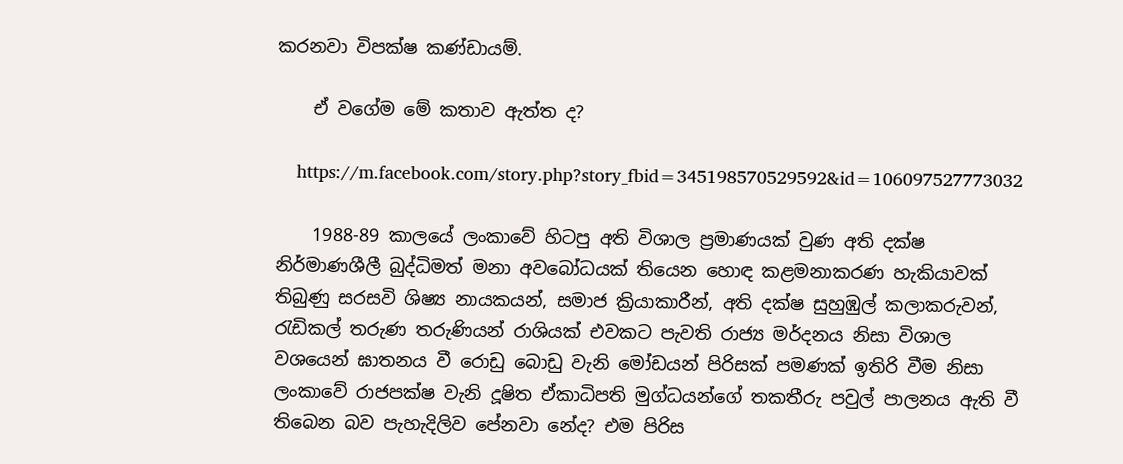කරනවා විපක්ෂ කණ්ඩායම්.

    ඒ වගේම මේ කතාව ඇත්ත ද?

    https://m.facebook.com/story.php?story_fbid=345198570529592&id=106097527773032

    1988-89 කාලයේ ලංකාවේ හිටපු අති විශාල ප්‍රමාණයක් වුණ අති දක්ෂ නිර්මාණශීලී බුද්ධිමත් මනා අවබෝධයක් තියෙන හොඳ කළමනාකරණ හැකියාවක් තිබුණු සරසවි ශිෂ්‍ය නායකයන්, සමාජ ක්‍රියාකාරීන්, අති දක්ෂ සුහුඹුල් කලාකරුවන්, රැඩිකල් තරුණ තරුණියන් රාශියක් එවකට පැවති රාජ්‍ය මර්දනය නිසා විශාල වශයෙන් ඝාතනය වී රොඩු බොඩු වැනි මෝඩයන් පිරිසක් පමණක් ඉතිරි වීම නිසා ලංකාවේ රාජපක්ෂ වැනි දූෂිත ඒකාධිපති මුග්ධයන්ගේ තකතීරු පවුල් පාලනය ඇති වී තිබෙන බව පැහැදිලිව පේනවා නේද? එම පිරිස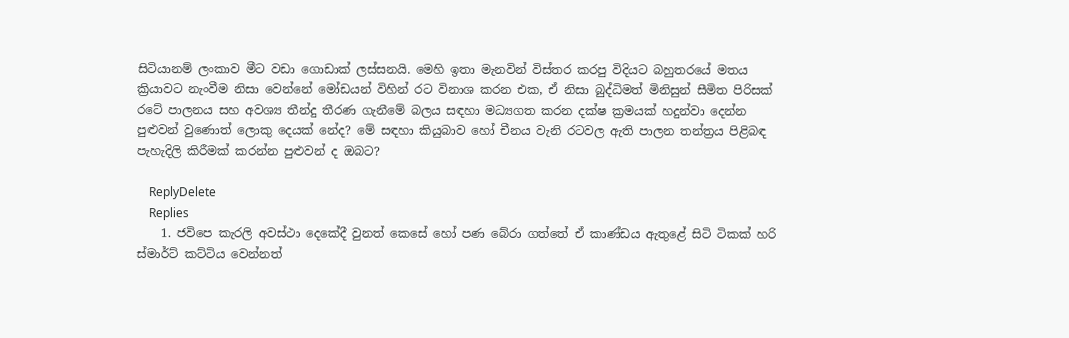සිටියානම් ලංකාව මීට වඩා ගොඩාක් ලස්සනයි. මෙහි ඉතා මැනවින් විස්තර කරපු විදියට බහුතරයේ මතය ක්‍රියාවට නැංවීම නිසා වෙන්නේ මෝඩයන් විහින් රට විනාශ කරන එක, ඒ නිසා බුද්ධිමත් මිනිසුන් සීමිත පිරිසක් රටේ පාලනය සහ අවශ්‍ය තීන්දු තීරණ ගැනීමේ බලය සඳහා මධ්‍යගත කරන දක්ෂ ක්‍රමයක් හදුන්වා දෙන්න පුළුවන් වුණොත් ලොකු දෙයක් නේද? මේ සඳහා කියුබාව හෝ චීනය වැනි රටවල ඇති පාලන තන්ත්‍රය පිළිබඳ පැහැදිලි කිරීමක් කරන්න පුළුවන් ද ඔබට?

    ReplyDelete
    Replies
    1. ජවිපෙ කැරලි අවස්ථා දෙකේදී වුනත් කෙසේ හෝ පණ බේරා ගත්තේ ඒ කාණ්ඩය ඇතුළේ සිටි ටිකක් හරි ස්මාර්ට් කට්ටිය වෙන්නත්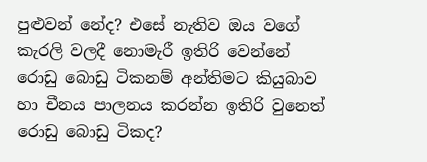පුළුවන් නේද? එසේ නැතිව ඔය වගේ කැරලි වලදී නොමැරී ඉතිරි වෙන්නේ රොඩු බොඩු ටිකනම් අන්තිමට කියුබාව හා චීනය පාලනය කරන්න ඉතිරි වුනෙත් රොඩු බොඩු ටිකද?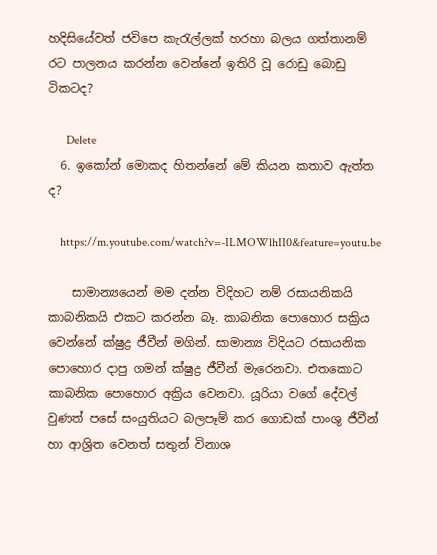හදිසියේවත් ජවිපෙ කැරැල්ලක් හරහා බලය ගත්තානම් රට පාලනය කරන්න වෙන්නේ ඉතිරි වූ රොඩු බොඩු ටිකටද?

      Delete
  6. ඉකෝන් මොකද හිතන්නේ මේ කියන කතාව ඇත්ත ද?

    https://m.youtube.com/watch?v=-ILMOWlhII0&feature=youtu.be

    සාමාන්‍යයෙන් මම දන්න විදිහට නම් රසායනිකයි කාබනිකයි එකට කරන්න බෑ. කාබනික පොහොර සක්‍රිය වෙන්නේ ක්ෂුද්‍ර ජීවීන් මගින්. සාමාන්‍ය විදියට රසායනික පොහොර දාපු ගමන් ක්ෂුද්‍ර ජීවීන් මැරෙනවා. එතකොට කාබනික පොහොර අක්‍රිය වෙනවා. යූරියා වගේ දේවල් වුණත් පසේ සංයුතියට බලපෑම් කර ගොඩක් පාංශු ජීවීන් හා ආශ්‍රිත වෙනත් සතුන් විනාශ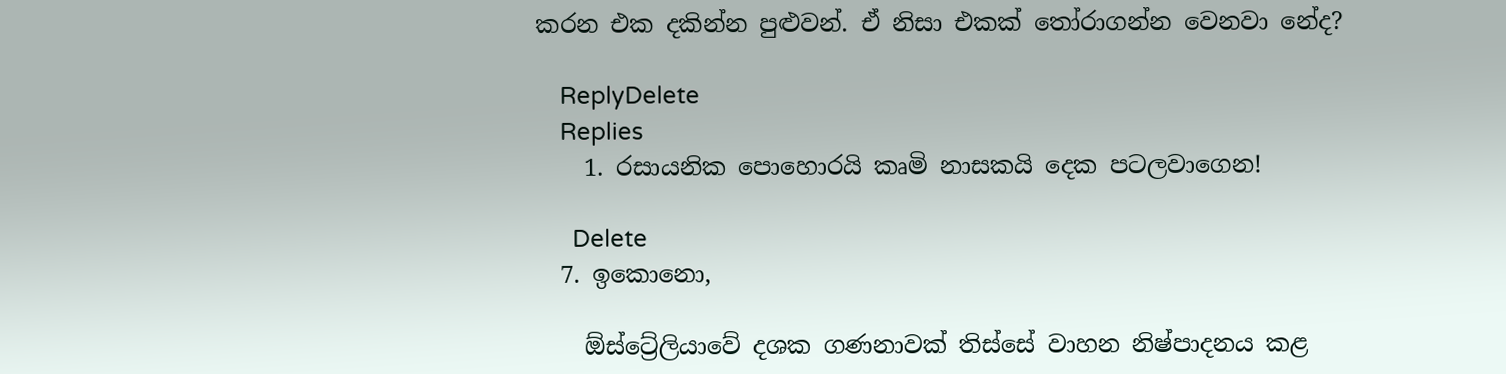කරන එක දකින්න පුළුවන්. ඒ නිසා එකක් තෝරාගන්න වෙනවා නේද?

    ReplyDelete
    Replies
    1. රසායනික පොහොරයි කෘමි නාසකයි දෙක පටලවාගෙන!

      Delete
  7. ඉකොනො,

    ඕස්ට්‍රේලියාවේ දශක ගණනාවක් තිස්සේ වාහන නිෂ්පාදනය කළ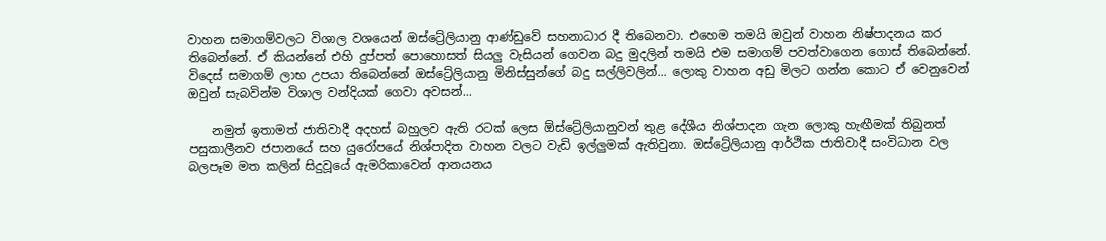වාහන සමාගම්වලට විශාල වශයෙන් ඔස්ට්‍රේලියානු ආණ්ඩුවේ සහනාධාර දී තිබෙනවා. එහෙම තමයි ඔවුන් වාහන නිෂ්පාදනය කර තිබෙන්නේ. ඒ කියන්නේ එහි දුප්පත් පොහොසත් සියලු වැසියන් ගෙවන බදු මුදලින් තමයි එම සමාගම් පවත්වාගෙන ගොස් තිබෙන්නේ. විදෙස් සමාගම් ලාභ උපයා තිබෙන්නේ ඔස්ට්‍රේලියානු මිනිස්සුන්ගේ බදු සල්ලිවලින්... ලොකු වාහන අඩු මිලට ගන්න කොට ඒ වෙනුවෙන් ඔවුන් සැබවින්ම විශාල වන්දියක් ගෙවා අවසන්...

    නමුත් ඉතාමත් ජාතිවාදී අදහස් බහුලව ඇති රටක් ලෙස ඕස්ට්‍රේලියානුවන් තුළ දේශීය නිශ්පාදන ගැන ලොකු හැඟීමක් තිබුනත් පසුකාලීනව ජපානයේ සහ යුරෝපයේ නිශ්පාදිත වාහන වලට වැඩි ඉල්ලුමක් ඇතිවුනා. ඔස්ට්‍රේලියානු ආර්ථික ජාතිවාදී සංවිධාන වල බලපෑම මත කලින් සිදුවූයේ ඇමරිකාවෙන් ආනයනය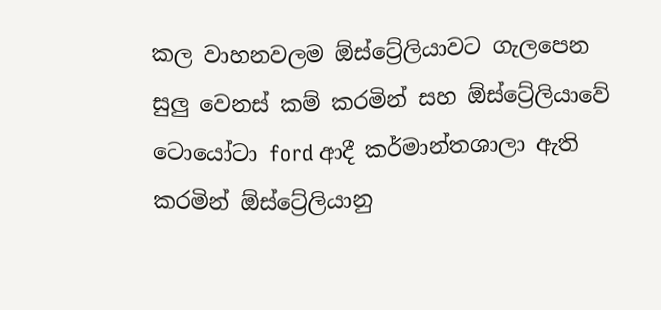කල වාහනවලම ඕස්ට්‍රේලියාවට ගැලපෙන සුලු වෙනස් කම් කරමින් සහ ඕස්ට්‍රේලියාවේ ටොයෝටා ford ආදී කර්මාන්තශාලා ඇති කරමින් ඕස්ට්‍රේලියානු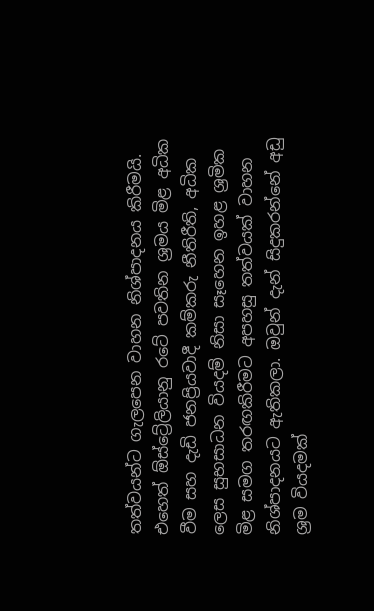තත්වයන්ට ගැලපෙන වාහන නිශ්පාදනය කිරීමයි. එහෙත් ඕස්ට්‍රේලියානු රටේ පවතින ශ්‍රමය මිළ අධික වීම සහ දැඩි ජනප්‍රියවාදී කම්කරු නීතිරීති, අධික ලෙස සුභසාධන වියදම් නිසා සෑහෙන ඉහළ ශ්‍රමික මිළ සමග තරඟකිරීමට අපහසු තත්වයක් වාහන නිශ්පාදනයට ඇතිකලා. ඔවුන් දැන් සිදුකරන්නේ අඩු ශ්‍රම වියදමක්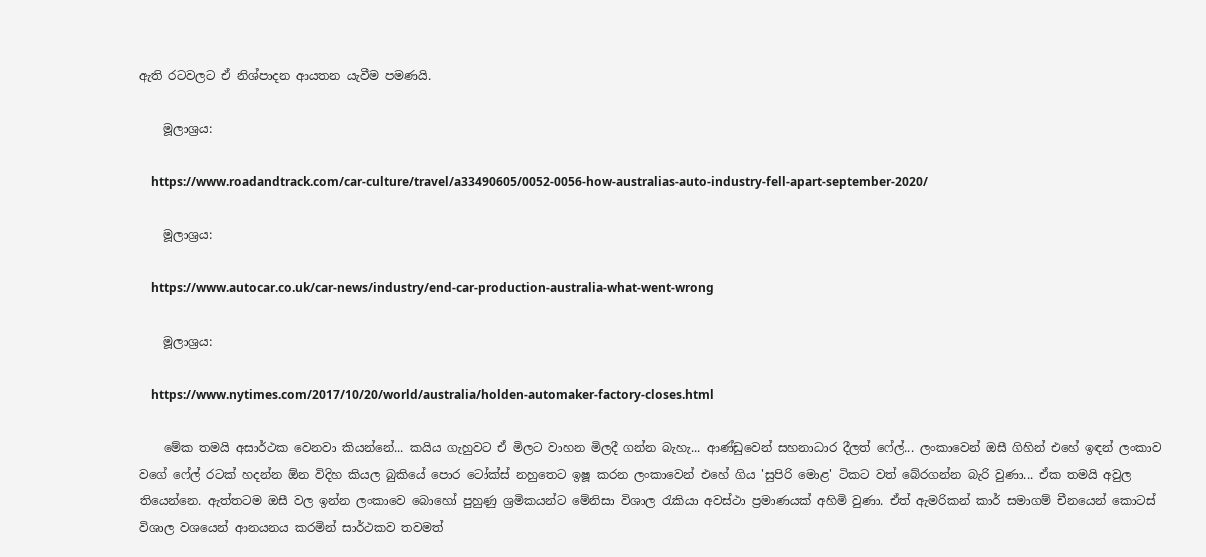ඇති රටවලට ඒ නිශ්පාදන ආයතන යැවීම පමණයි.

    මූලාශ්‍රය:

    https://www.roadandtrack.com/car-culture/travel/a33490605/0052-0056-how-australias-auto-industry-fell-apart-september-2020/

    මූලාශ්‍රය:

    https://www.autocar.co.uk/car-news/industry/end-car-production-australia-what-went-wrong

    මූලාශ්‍රය:

    https://www.nytimes.com/2017/10/20/world/australia/holden-automaker-factory-closes.html

    මේක තමයි අසාර්ථක වෙනවා කියන්නේ... කයිය ගැහුවට ඒ මිලට වාහන මිලදී ගන්න බැහැ... ආණ්ඩුවෙන් සහනාධාර දීලත් ෆේල්... ලංකාවෙන් ඔසී ගිහින් එහේ ඉඳන් ලංකාව වගේ ෆේල් රටක් හදන්න ඕන විදිහ කියල බුකියේ පොර ටෝක්ස් නහුතෙට ඉෂූ කරන ලංකාවෙන් එහේ ගිය 'සුපිරි මොළ' ටිකට වත් බේරගන්න බැරි වුණා... ඒක තමයි අවුල තියෙන්නෙ. ඇත්තටම ඔසී වල ඉන්න ලංකාවෙ බොහෝ පුහුණු ශ්‍රමිකයන්ට මේනිසා විශාල රැකියා අවස්ථා ප්‍රමාණයක් අහිමි වුණා. ඒත් ඇමරිකන් කාර් සමාගම් චීනයෙන් කොටස් විශාල වශයෙන් ආනයනය කරමින් සාර්ථකව තවමත්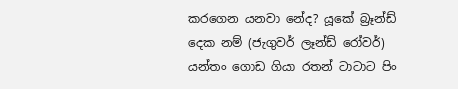කරගෙන යනවා නේද? යූකේ බ්‍රෑන්ඩ් දෙක නම් (ජැගුවර් ලෑන්ඩ් රෝවර්) යන්තං ගොඩ ගියා රතන් ටාටාට පිං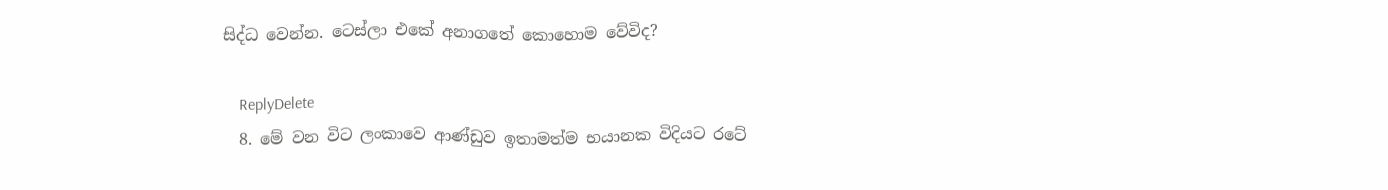සිද්ධ වෙන්න. ටෙස්ලා එකේ අනාගතේ කොහොම වේවිද?

    ReplyDelete
  8. මේ වන විට ලංකාවෙ ආණ්ඩුව ඉතාමත්ම භයානක විදියට රටේ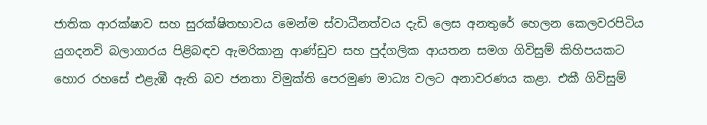ජාතික ආරක්ෂාව සහ සුරක්ෂිතභාවය මෙන්ම ස්වාධීනත්වය දැඩි ලෙස අනතුරේ හෙලන කෙලවරපිටිය යුගදනවි බලාගාරය පිළිබඳව ඇමරිකානු ආණ්ඩුව සහ පුද්ගලික ආයතන සමග ගිවිසුම් කිහිපයකට හොර රහසේ එළැඹී ඇති බව ජනතා විමුක්ති පෙරමුණ මාධ්‍ය වලට අනාවරණය කළා. එකී ගිවිසුම්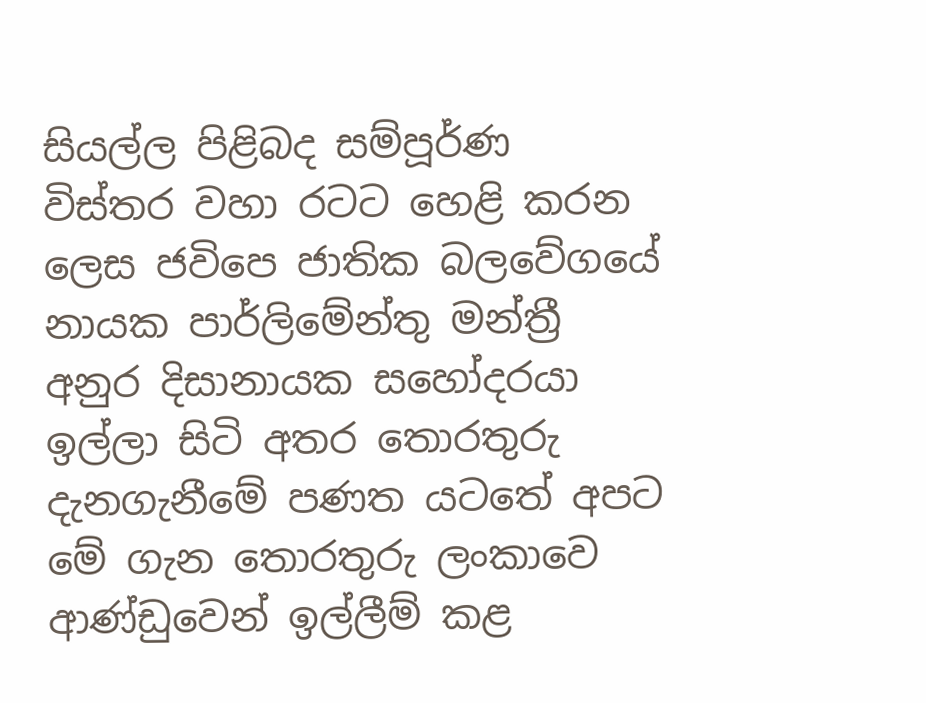සියල්ල පිළිබද සම්පූර්ණ විස්තර වහා රටට හෙළි කරන ලෙස ජවිපෙ ජාතික බලවේගයේ නායක පාර්ලිමේන්තු මන්ත්‍රී අනුර දිසානායක සහෝදරයා ඉල්ලා සිටි අතර තොරතුරු දැනගැනීමේ පණත යටතේ අපට මේ ගැන තොරතුරු ලංකාවෙ ආණ්ඩුවෙන් ඉල්ලීම් කළ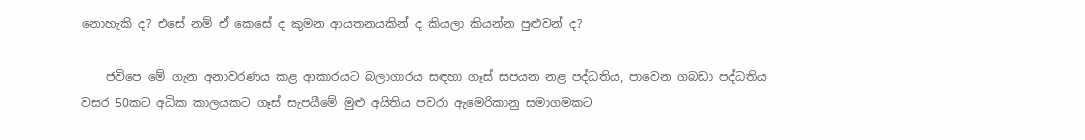නොහැකි ද? එසේ නම් ඒ කෙසේ ද කුමන ආයතනයකින් ද කියලා කියන්න පුළුවන් ද?

    ජවිපෙ මේ ගැන අනාවරණය කළ ආකාරයට බලාගාරය සඳහා ගෑස් සපයන නළ පද්ධතිය, පාවෙන ගබඩා පද්ධතිය වසර 50කට අධික කාලයකට ගෑස් සැපයීමේ මුළු අයිතිය පවරා ඇමෙරිකානු සමාගමකට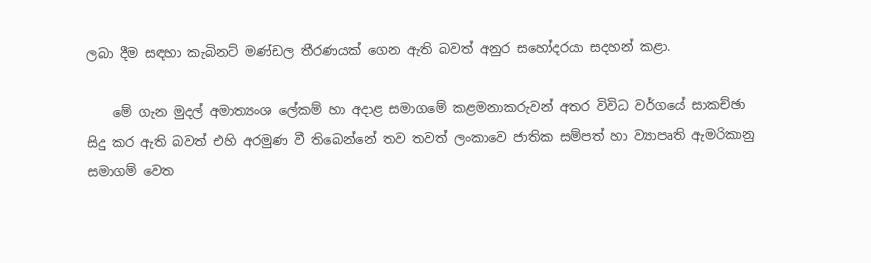ලබා දීම සඳහා කැබිනට් මණ්ඩල තීරණයක් ගෙන ඇති බවත් අනුර සහෝදරයා සදහන් කළා.

    මේ ගැන මුදල් අමාත්‍යංශ ලේකම් හා අදාළ සමාගමේ කළමනාකරුවන් අතර විවිධ වර්ගයේ සාකච්ඡා සිදු කර ඇති බවත් එහි අරමුණ වී තිබෙන්නේ තව තවත් ලංකාවෙ ජාතික සම්පත් හා ව්‍යාපෘති ඇමරිකානු සමාගම් වෙත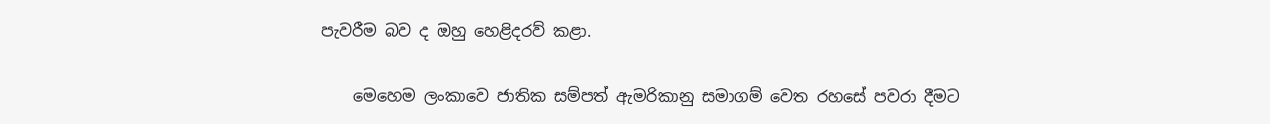පැවරීම බව ද ඔහු හෙළිදරව් කළා.

    මෙහෙම ලංකාවෙ ජාතික සම්පත් ඇමරිකානු සමාගම් වෙත රහසේ පවරා දීමට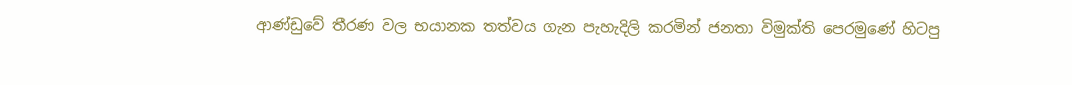ආණ්ඩුවේ තීරණ වල භයානක තත්වය ගැන පැහැදිලි කරමින් ජනතා විමුක්ති පෙරමුණේ හිටපු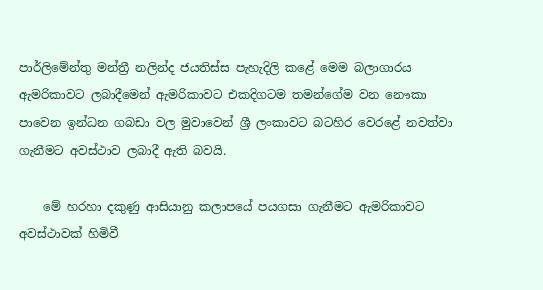පාර්ලිමේන්තු මන්ත්‍රී නලින්ද ජයතිස්ස පැහැදිලි කළේ මෙම බලාගාරය ඇමරිකාවට ලබාදීමෙන් ඇමරිකාවට එකදිගටම තමන්ගේම වන නෞකා පාවෙන ඉන්ධන ගබඩා වල මුවාවෙන් ශ්‍රී ලංකාවට බටහිර වෙරළේ නවත්වා ගැනීමට අවස්ථාව ලබාදී ඇති බවයි.

    මේ හරහා දකුණු ආසියානු කලාපයේ පයගසා ගැනීමට ඇමරිකාවට අවස්ථාවක් හිමිවී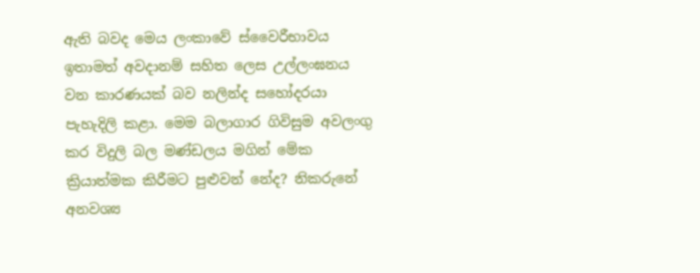ඇති බවද මෙය ලංකාවේ ස්වෛරීභාවය ඉතාමත් අවදානම් සහිත ලෙස උල්ලංඝනය වන කාරණයක් බව නලින්ද සහෝදරයා පැහැදිලි කළා. මෙම බලාගාර ගිවිසුම අවලංගු කර විදුලි බල මණ්ඩලය මගින් මේක ක්‍රියාත්මක කිරීමට පුළුවන් නේද? නිකරුනේ අනවශ්‍ය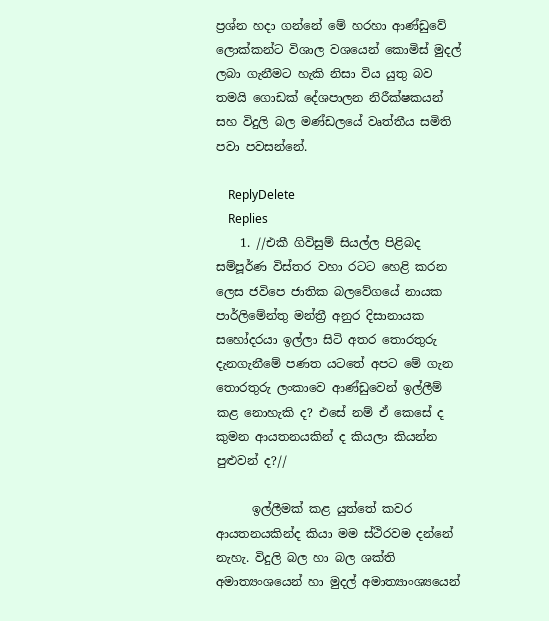ප්‍රශ්න හදා ගන්නේ මේ හරහා ආණ්ඩුවේ ලොක්කන්ට විශාල වශයෙන් කොමිස් මුදල් ලබා ගැනීමට හැකි නිසා විය යුතු බව තමයි ගොඩක් දේශපාලන නිරීක්ෂකයන් සහ විදුලි බල මණ්ඩලයේ වෘත්තීය සමිති පවා පවසන්නේ.

    ReplyDelete
    Replies
    1. //එකී ගිවිසුම් සියල්ල පිළිබද සම්පූර්ණ විස්තර වහා රටට හෙළි කරන ලෙස ජවිපෙ ජාතික බලවේගයේ නායක පාර්ලිමේන්තු මන්ත්‍රී අනුර දිසානායක සහෝදරයා ඉල්ලා සිටි අතර තොරතුරු දැනගැනීමේ පණත යටතේ අපට මේ ගැන තොරතුරු ලංකාවෙ ආණ්ඩුවෙන් ඉල්ලීම් කළ නොහැකි ද? එසේ නම් ඒ කෙසේ ද කුමන ආයතනයකින් ද කියලා කියන්න පුළුවන් ද?//

      ඉල්ලීමක් කළ යුත්තේ කවර ආයතනයකින්ද කියා මම ස්ථිරවම දන්නේ නැහැ. විදුලි බල හා බල ශක්ති අමාත්‍යංශයෙන් හා මුදල් අමාත්‍යාංශ්‍යයෙන්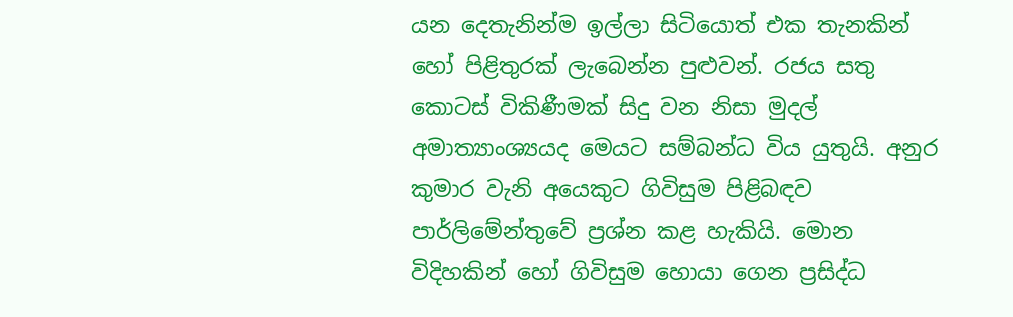යන දෙතැනින්ම ඉල්ලා සිටියොත් එක තැනකින් හෝ පිළිතුරක් ලැබෙන්න පුළුවන්. රජය සතු කොටස් විකිණීමක් සිදු වන නිසා මුදල් අමාත්‍යාංශ්‍යයද මෙයට සම්බන්ධ විය යුතුයි. අනුර කුමාර වැනි අයෙකුට ගිවිසුම පිළිබඳව පාර්ලිමේන්තුවේ ප්‍රශ්න කළ හැකියි. මොන විදිහකින් හෝ ගිවිසුම හොයා ගෙන ප්‍රසිද්ධ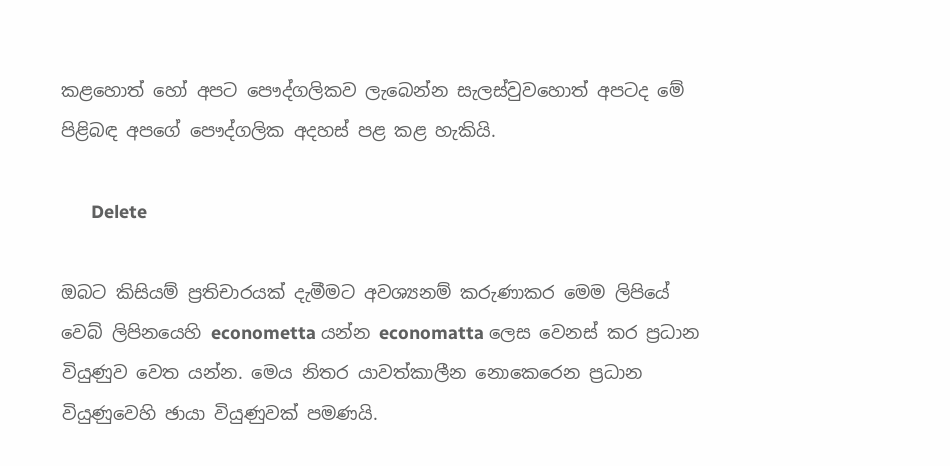කළහොත් හෝ අපට පෞද්ගලිකව ලැබෙන්න සැලස්වුවහොත් අපටද මේ පිළිබඳ අපගේ පෞද්ගලික අදහස් පළ කළ හැකියි.

      Delete

ඔබට කිසියම් ප්‍රතිචාරයක් දැමීමට අවශ්‍යනම් කරුණාකර මෙම ලිපියේ වෙබ් ලිපිනයෙහි econometta යන්න economatta ලෙස වෙනස් කර ප්‍රධාන වියුණුව වෙත යන්න. මෙය නිතර යාවත්කාලීන නොකෙරෙන ප්‍රධාන වියුණුවෙහි ඡායා වියුණුවක් පමණයි.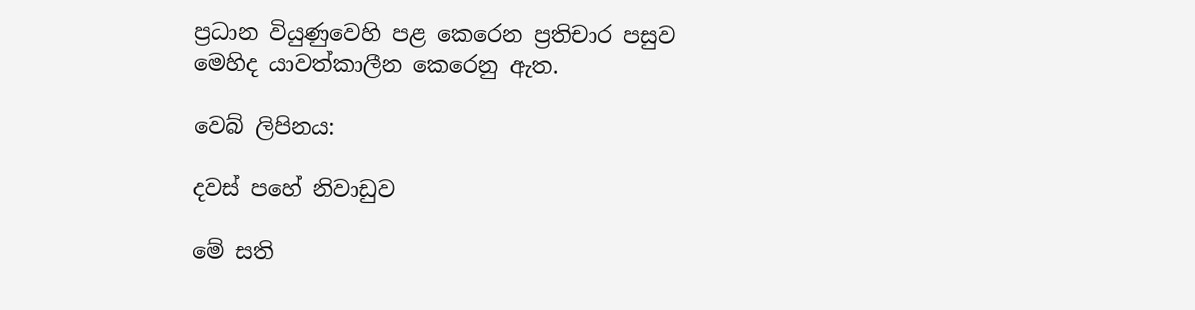ප්‍රධාන වියුණුවෙහි පළ කෙරෙන ප්‍රතිචාර පසුව මෙහිද යාවත්කාලීන කෙරෙනු ඇත.

වෙබ් ලිපිනය:

දවස් පහේ නිවාඩුව

මේ සති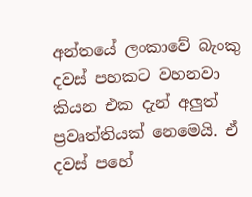අන්තයේ ලංකාවේ බැංකු දවස් පහකට වහනවා කියන එක දැන් අලුත් ප්‍රවෘත්තියක් නෙමෙයි. ඒ දවස් පහේ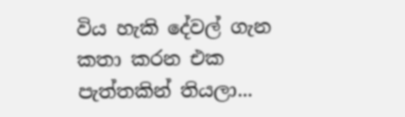විය හැකි දේවල් ගැන කතා කරන එක පැත්තකින් තියලා...